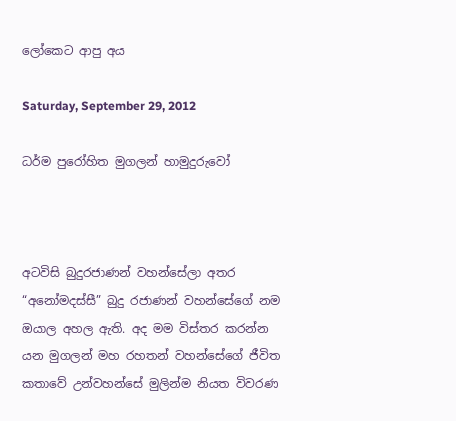ලෝකෙට ආපු අය

Saturday, September 29, 2012

ධර්ම පුරෝහිත මුගලන් හාමුදුරුවෝ



අටවිසි බුදුරජාණන් වහන්සේලා අතර “අනෝමදස්සී” බුදු රජාණන් වහන්සේගේ නම ඔයාල අහල ඇති. අද මම විස්තර කරන්න යන මුගලන් මහ රහතන් වහන්සේගේ ජීවිත කතාවේ උන්වහන්සේ මුලින්ම නියත විවරණ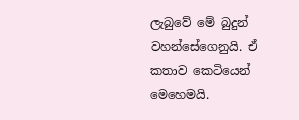ලැබුවේ මේ බුදුන් වහන්සේගෙනුයි. ඒ කතාව කෙටියෙන් මෙහෙමයි.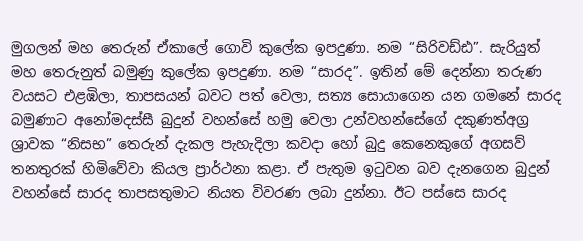මුගලන් මහ තෙරුන් ඒකාලේ ගොවි කුලේක ඉපදුණා. නම “සිරිවඩ්ඪ”. සැරියුත් මහ තෙරුනුත් බමුණු කුලේක ඉපදුණා. නම “සාරද”. ඉතින් මේ දෙන්නා තරුණ වයසට එළඹිලා, තාපසයන් බවට පත් වෙලා, සත්‍ය සොයාගෙන යන ගමනේ සාරද බමුණාට අනෝමදස්සී බුදුන් වහන්සේ හමු වෙලා උන්වහන්සේගේ දකුණත්අග්‍ර ශ්‍රාවක “නිසභ” තෙරුන් දැකල පැහැදිලා කවදා හෝ බුදු කෙනෙකුගේ අගසව් තනතුරක් හිමිවේවා කියල ප්‍රාර්ථනා කළා. ඒ පැතුම ඉටුවන බව දැනගෙන බුදුන් වහන්සේ සාරද තාපසතුමාට නියත විවරණ ලබා දුන්නා. ඊට පස්සෙ සාරද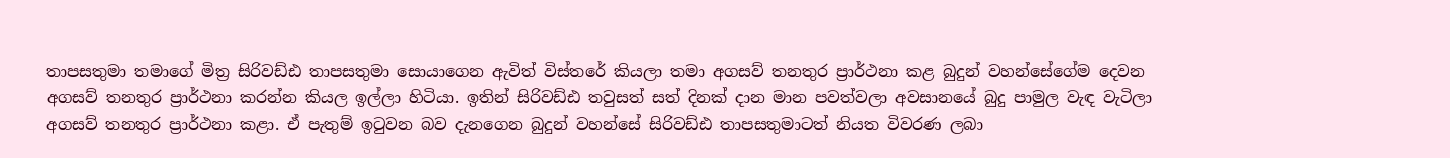තාපසතුමා තමාගේ මිත්‍ර සිරිවඩ්ඪ තාපසතුමා සොයාගෙන ඇවිත් විස්තරේ කියලා තමා අගසව් තනතුර ප්‍රාර්ථනා කළ බුදුන් වහන්සේගේම දෙවන අගසව් තනතුර ප්‍රාර්ථනා කරන්න කියල ඉල්ලා හිටියා. ඉතින් සිරිවඩ්ඪ තවුසත් සත් දිනක් දාන මාන පවත්වලා අවසානයේ බුදු පාමුල වැඳ වැටිලා අගසව් තනතුර ප්‍රාර්ථනා කළා. ඒ පැතුම් ඉටුවන බව දැනගෙන බුදුන් වහන්සේ සිරිවඩ්ඪ තාපසතුමාටත් නියත විවරණ ලබා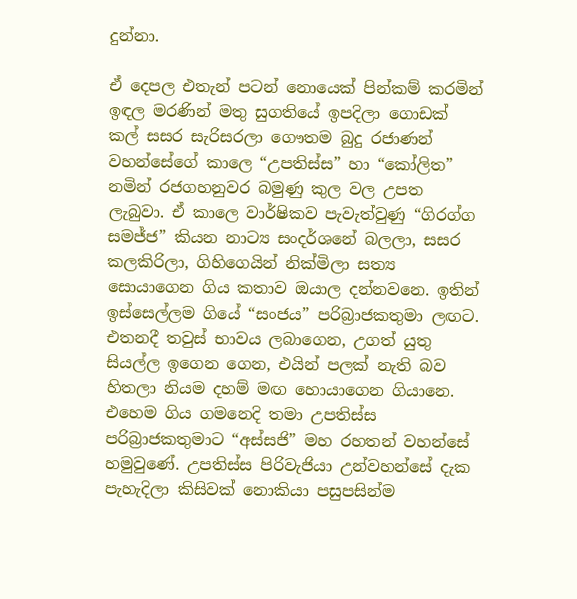දුන්නා.

ඒ දෙපල එතැන් පටන් නොයෙක් පින්කම් කරමින් ඉඳල මරණින් මතු සුගතියේ ඉපදිලා ගොඩක් කල් සසර සැරිසරලා ගෞතම බුදු රජාණන් වහන්සේගේ කාලෙ “උපතිස්ස” හා “කෝලිත” නමින් රජගහනුවර බමුණු කුල වල උපත ලැබුවා. ඒ කාලෙ වාර්ෂිකව පැවැත්වුණු “ගිරග්ග සමජ්ජ” කියන නාට්‍ය සංදර්ශනේ බලලා, සසර කලකිරිලා, ගිහිගෙයින් නික්මිලා සත්‍ය සොයාගෙන ගිය කතාව ඔයාල දන්නවනෙ. ඉතින් ඉස්සෙල්ලම ගියේ “සංජය” පරිබ්‍රාජකතුමා ලඟට. එතනදී තවුස් භාවය ලබාගෙන, උගත් යුතු සියල්ල ඉගෙන ගෙන, එයින් පලක් නැති බව හිතලා නියම දහම් මඟ හොයාගෙන ගියානෙ. එහෙම ගිය ගමනෙදි තමා උපතිස්ස පරිබ්‍රාජකතුමාට “අස්සජි” මහ රහතන් වහන්සේ හමුවුණේ. උපතිස්ස පිරිවැජියා උන්වහන්සේ දැක පැහැදිලා කිසිවක් නොකියා පසුපසින්ම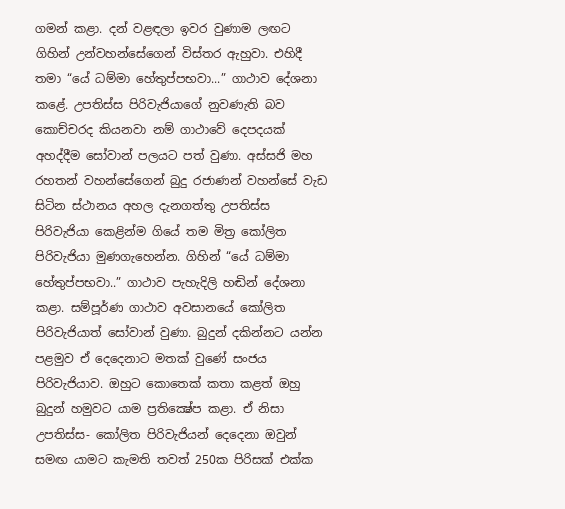ගමන් කළා. දන් වළඳලා ඉවර වුණාම ලඟට ගිහින් උන්වහන්සේගෙන් විස්තර ඇහුවා. එහිදී තමා “යේ ධම්මා හේතුප්පභවා...” ගාථාව දේශනා කළේ. උපතිස්ස පිරිවැජියාගේ නුවණැති බව කොච්චරද කියනවා නම් ගාථාවේ දෙපදයක් අහද්දීම සෝවාන් පලයට පත් වුණා. අස්සජි මහ රහතන් වහන්සේගෙන් බුදු රජාණන් වහන්සේ වැඩ සිටින ස්ථානය අහල දැනගත්තු උපතිස්ස පිරිවැජියා කෙළින්ම ගියේ තම මිත්‍ර කෝලිත පිරිවැජියා මුණගැහෙන්න. ගිහින් “යේ ධම්මා හේතුප්පභවා..” ගාථාව පැහැදිලි හඬින් දේශනා කළා. සම්පූර්ණ ගාථාව අවසානයේ කෝලිත පිරිවැජියාත් සෝවාන් වුණා. බුදුන් දකින්නට යන්න පළමුව ඒ දෙදෙනාට මතක් වුණේ සංජය පිරිවැජියාව. ඔහුට කොතෙක් කතා කළත් ඔහු බුදුන් හමුවට යාම ප්‍රතික්‍ෂේප කළා. ඒ නිසා උපතිස්ස- කෝලිත පිරිවැජියන් දෙදෙනා ඔවුන් සමඟ යාමට කැමති තවත් 250ක පිරිසක් එක්ක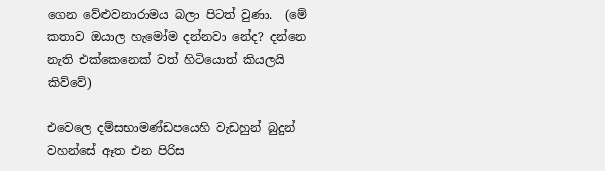ගෙන වේළුවනාරාමය බලා පිටත් වුණා.  (මේ කතාව ඔයාල හැමෝම දන්නවා නේද? දන්නෙ නැති එක්කෙනෙක් වත් හිටියොත් කියලයි කිව්වේ)

එවෙලෙ දම්සභාමණ්ඩපයෙහි වැඩහුන් බුදුන් වහන්සේ ඈත එන පිරිස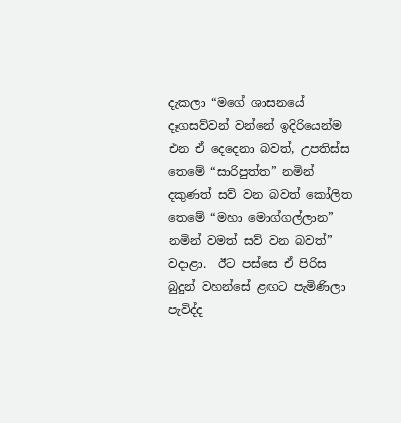දැකලා “මගේ ශාසනයේ දෑගසව්වන් වන්නේ ඉදිරියෙන්ම එන ඒ දෙදෙනා බවත්, උපතිස්ස තෙමේ “සාරිපුත්ත” නමින් දකුණත් සව් වන බවත් කෝලිත තෙමේ “මහා මොග්ගල්ලාන” නමින් වමත් සව් වන බවත්” වදාළා.  ඊට පස්සෙ ඒ පිරිස බුදුන් වහන්සේ ළඟට පැමිණිලා පැවිද්ද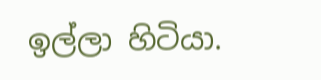ඉල්ලා හිටියා.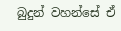බුදුන් වහන්සේ ඒ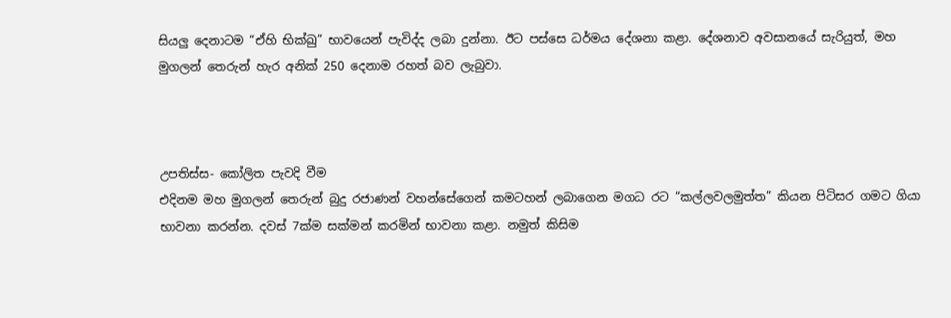සියලු දෙනාටම “ඒහි භික්ඛු” භාවයෙන් පැවිද්ද ලබා දුන්නා. ඊට පස්සෙ ධර්මය දේශනා කළා. දේශනාව අවසානයේ සැරියුත්, මහ මුගලන් තෙරුන් හැර අනික් 250 දෙනාම රහත් බව ලැබුවා.



උපතිස්ස- කෝලිත පැවදි වීම
එදිනම මහ මුගලන් තෙරුන් බුදු රජාණන් වහන්සේගෙන් කමටහන් ලබාගෙන මගධ රට “කල්ලවලමුත්ත” කියන පිටිසර ගමට ගියා භාවනා කරන්න. දවස් 7ක්ම සක්මන් කරමින් භාවනා කළා. නමුත් කිසිම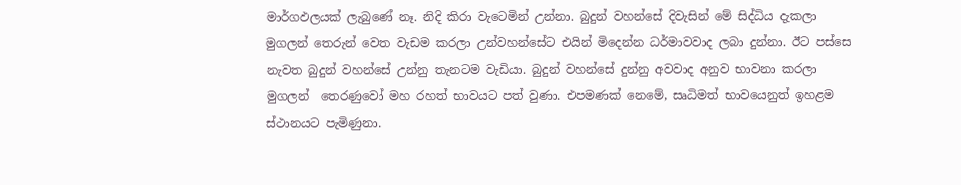මාර්ගඵලයක් ලැබුණේ නෑ. නිදි කිරා වැටෙමින් උන්නා. බුදුන් වහන්සේ දිවැසින් මේ සිද්ධිය දැකලා මුගලන් තෙරුන් වෙත වැඩම කරලා උන්වහන්සේට එයින් මිදෙන්න ධර්මාවවාද ලබා දුන්නා. ඊට පස්සෙ නැවත බුදුන් වහන්සේ උන්නු තැනටම වැඩියා. බුදුන් වහන්සේ දුන්නු අවවාද අනුව භාවනා කරලා මුගලන්  තෙරණුවෝ මහ රහත් භාවයට පත් වුණා. එපමණක් නෙමේ, සෘධිමත් භාවයෙනුත් ඉහළම ස්ථානයට පැමිණුනා.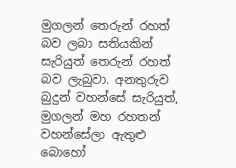මුගලන් තෙරුන් රහත් බව ලබා සතියකින් සැරියුත් තෙරුන් රහත් බව ලැබුවා. අනතුරුව බුදුන් වහන්සේ සැරියුත්, මුගලන් මහ රහතන් වහන්සේලා ඇතුළු බොහෝ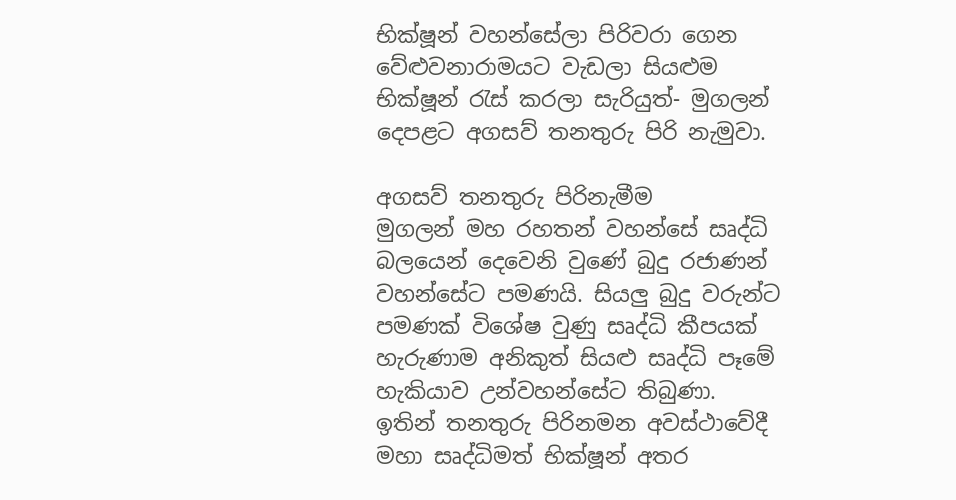භික්ෂූන් වහන්සේලා පිරිවරා ගෙන වේළුවනාරාමයට වැඩලා සියළුම භික්ෂූන් රැස් කරලා සැරියුත්- මුගලන් දෙපළට අගසව් තනතුරු පිරි නැමුවා.

අගසව් තනතුරු පිරිනැමීම
මුගලන් මහ රහතන් වහන්සේ සෘද්ධි බලයෙන් දෙවෙනි වුණේ බුදු රජාණන් වහන්සේට පමණයි. සියලු බුදු වරුන්ට පමණක් විශේෂ වුණු සෘද්ධි කීපයක් හැරුණාම අනිකුත් සියළු සෘද්ධි පෑමේ හැකියාව උන්වහන්සේට තිබුණා. ඉතින් තනතුරු පිරිනමන අවස්ථාවේදී මහා සෘද්ධිමත් භික්ෂූන් අතර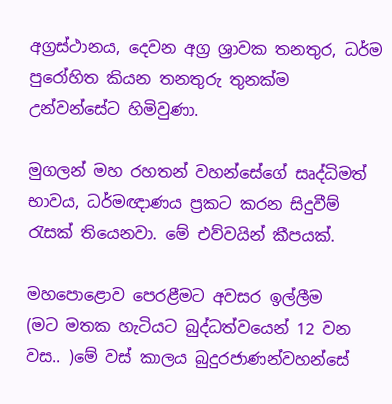අග්‍රස්ථානය, දෙවන අග්‍ර ශ්‍රාවක තනතුර, ධර්ම පුරෝහිත කියන තනතුරු තුනක්ම උන්වන්සේට හිමිවුණා.

මුගලන් මහ රහතන් වහන්සේගේ සෘද්ධිමත් භාවය, ධර්මඥාණය ප්‍රකට කරන සිදුවීම් රැසක් තියෙනවා. මේ එව්වයින් කීපයක්.

මහපොළොව පෙරළීමට අවසර ඉල්ලීම
(මට මතක හැටියට බුද්ධත්වයෙන් 12 වන වස.. )මේ වස් කාලය බුදුරජාණන්වහන්සේ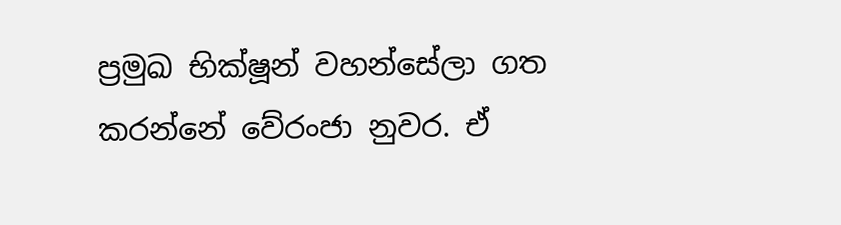ප්‍රමුඛ භික්ෂූන් වහන්සේලා ගත කරන්නේ වේරංජා නුවර. ඒ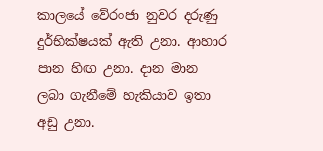කාලයේ වේරංජා නුවර දරුණු දුර්භික්ෂයක් ඇති උනා. ආහාර පාන හිඟ උනා. දාන මාන ලබා ගැනීමේ හැකියාව ඉතා අඩු උනා.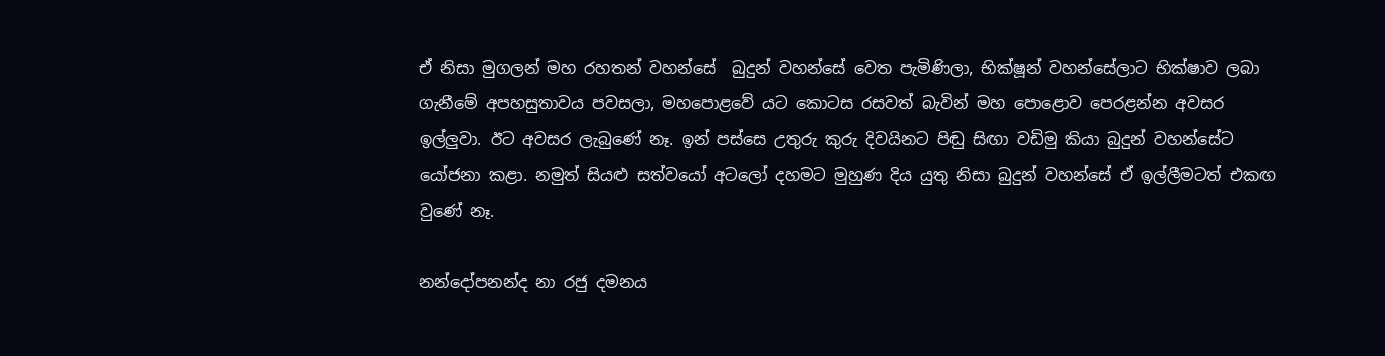ඒ නිසා මුගලන් මහ රහතන් වහන්සේ  බුදුන් වහන්සේ වෙත පැමිණිලා, භික්ෂූන් වහන්සේලාට භික්ෂාව ලබා ගැනීමේ අපහසුතාවය පවසලා, මහපොළවේ යට කොටස රසවත් බැවින් මහ පොළොව පෙරළන්න අවසර ඉල්ලුවා. ඊට අවසර ලැබුණේ නෑ. ඉන් පස්සෙ උතුරු කුරු දිවයිනට පිඬු සිඟා වඩිමු කියා බුදුන් වහන්සේට යෝජනා කළා. නමුත් සියළු සත්වයෝ අටලෝ දහමට මුහුණ දිය යුතු නිසා බුදුන් වහන්සේ ඒ ඉල්ලීමටත් එකඟ වුණේ නෑ.

නන්දෝපනන්ද නා රජු දමනය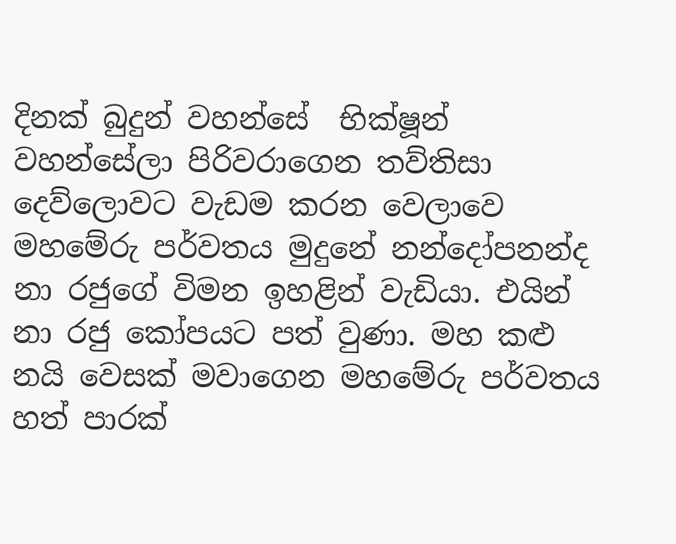දිනක් බුදුන් වහන්සේ  භික්ෂූන් වහන්සේලා පිරිවරාගෙන තව්තිසා දෙව්ලොවට වැඩම කරන වෙලාවෙ මහමේරු පර්වතය මුදුනේ නන්දෝපනන්ද නා රජුගේ විමන ඉහළින් වැඩියා. එයින් නා රජු කෝපයට පත් වුණා. මහ කළු නයි වෙසක් මවාගෙන මහමේරු පර්වතය හත් පාරක්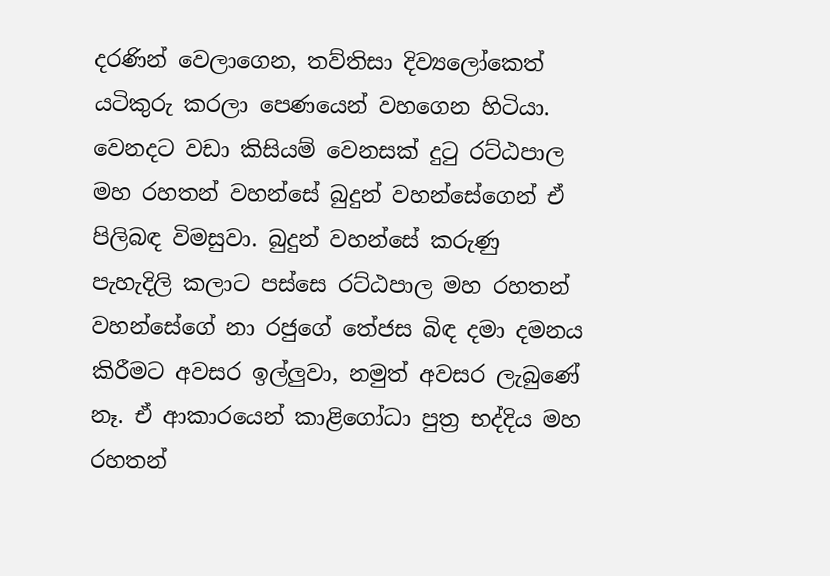දරණින් වෙලාගෙන, තව්තිසා දිව්‍යලෝකෙත් යටිකුරු කරලා පෙණයෙන් වහගෙන හිටියා. වෙනදට වඩා කිසියම් වෙනසක් දුටු රට්ඨපාල මහ රහතන් වහන්සේ බුදුන් වහන්සේගෙන් ඒ පිලිබඳ විමසුවා. බුදුන් වහන්සේ කරුණු පැහැදිලි කලාට පස්සෙ රට්ඨපාල මහ රහතන් වහන්සේගේ නා රජුගේ තේජස බිඳ දමා දමනය කිරීමට අවසර ඉල්ලුවා, නමුත් අවසර ලැබුණේ නෑ. ඒ ආකාරයෙන් කාළිගෝධා පුත්‍ර භද්දිය මහ රහතන්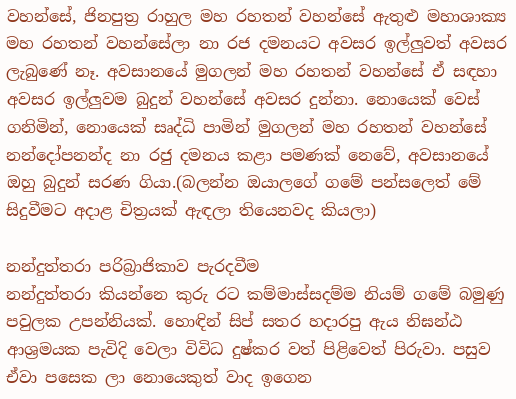වහන්සේ, ජිනපුත්‍ර රාහුල මහ රහතන් වහන්සේ ඇතුළු මහාශාක්‍ය මහ රහතන් වහන්සේලා නා රජ දමනයට අවසර ඉල්ලුවත් අවසර ලැබුණේ නෑ. අවසානයේ මුගලන් මහ රහතන් වහන්සේ ඒ සඳහා අවසර ඉල්ලුවම බුදුන් වහන්සේ අවසර දුන්නා. නොයෙක් වෙස් ගනිමින්, නොයෙක් සෘද්ධි පාමින් මුගලන් මහ රහතන් වහන්සේ නන්දෝපනන්ද නා රජු දමනය කළා පමණක් නෙවේ, අවසානයේ ඔහු බුදුන් සරණ ගියා.(බලන්න ඔයාලගේ ගමේ පන්සලෙත් මේ සිදුවීමට අදාළ චිත්‍රයක් ඇඳලා තියෙනවද කියලා)

නන්දුත්තරා පරිබ්‍රාජිකාව පැරදවීම
නන්දුත්තරා කියන්නෙ කුරු රට කම්මාස්සදම්ම නියම් ගමේ බමුණු පවුලක උපන්නියක්. හොඳින් සිප් සතර හදාරපු ඇය නිඝන්ඨ ආශ්‍රමයක පැවිදි වෙලා විවිධ දුෂ්කර වත් පිළිවෙත් පිරුවා. පසුව ඒවා පසෙක ලා නොයෙකුත් වාද ඉගෙන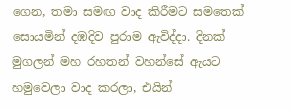ගෙන, තමා සමඟ වාද කිරීමට සමතෙක් සොයමින් දඹදිව පුරාම ඇවිද්දා. දිනක් මුගලන් මහ රහතන් වහන්සේ ඇයට හමුවෙලා වාද කරලා, එයින්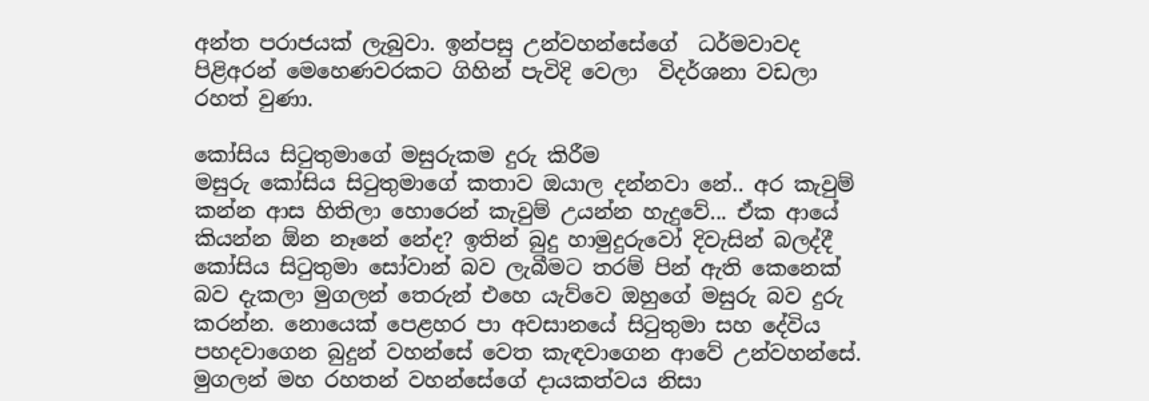අන්ත පරාජයක් ලැබුවා. ඉන්පසු උන්වහන්සේගේ  ධර්මවාවද පිළිඅරන් මෙහෙණවරකට ගිහින් පැවිදි වෙලා  විදර්ශනා වඩලා රහත් වුණා.

කෝසිය සිටුතුමාගේ මසුරුකම දුරු කිරීම
මසුරු කෝසිය සිටුතුමාගේ කතාව ඔයාල දන්නවා නේ.. අර කැවුම් කන්න ආස හිතිලා හොරෙන් කැවුම් උයන්න හැදුවේ... ඒක ආයේ කියන්න ඕන නෑනේ නේද? ඉතින් බුදු හාමුදුරුවෝ දිවැසින් බලද්දී කෝසිය සිටුතුමා සෝවාන් බව ලැබීමට තරම් පින් ඇති කෙනෙක් බව දැකලා මුගලන් තෙරුන් එහෙ යැව්වෙ ඔහුගේ මසුරු බව දුරු කරන්න. නොයෙක් පෙළහර පා අවසානයේ සිටුතුමා සහ දේවිය පහදවාගෙන බුදුන් වහන්සේ වෙත කැඳවාගෙන ආවේ උන්වහන්සේ. මුගලන් මහ රහතන් වහන්සේගේ දායකත්වය නිසා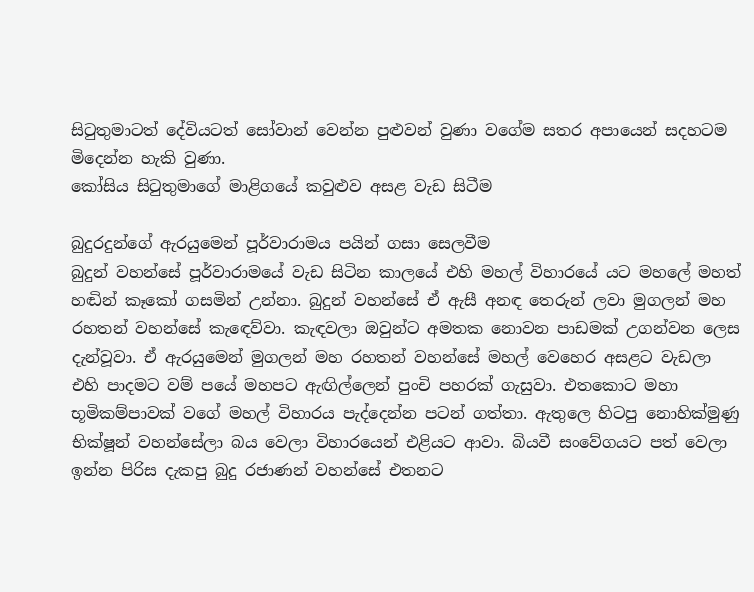සිටුතුමාටත් දේවියටත් සෝවාන් වෙන්න පුළුවන් වුණා වගේම සතර අපායෙන් සදහටම මිදෙන්න හැකි වුණා.
කෝසිය සිටුතුමාගේ මාළිගයේ කවුළුව අසළ වැඩ සිටීම

බුදුරදුන්ගේ ඇරයුමෙන් පූර්වාරාමය පයින් ගසා සෙලවීම
බුදුන් වහන්සේ පූර්වාරාමයේ වැඩ සිටින කාලයේ එහි මහල් විහාරයේ යට මහලේ මහත් හඬින් කෑකෝ ගසමින් උන්නා. බුදුන් වහන්සේ ඒ ඇසී අනඳ තෙරුන් ලවා මුගලන් මහ රහතන් වහන්සේ කැඳෙව්වා. කැඳවලා ඔවුන්ට අමතක නොවන පාඩමක් උගන්වන ලෙස දැන්වූවා. ඒ ඇරයුමෙන් මුගලන් මහ රහතන් වහන්සේ මහල් වෙහෙර අසළට වැඩලා එහි පාදමට වම් පයේ මහපට ඇඟිල්ලෙන් පුංචි පහරක් ගැසුවා. එතකොට මහා භූමිකම්පාවක් වගේ මහල් විහාරය පැද්දෙන්න පටන් ගත්තා. ඇතුලෙ හිටපු නොහික්මුණු භික්ෂූන් වහන්සේලා බය වෙලා විහාරයෙන් එළියට ආවා. බියවී සංවේගයට පත් වෙලා ඉන්න පිරිස දැකපු බුදු රජාණන් වහන්සේ එතනට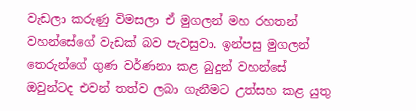වැඩලා කරුණු විමසලා ඒ මුගලන් මහ රහතන් වහන්සේගේ වැඩක් බව පැවසුවා. ඉන්පසු මුගලන් තෙරුන්ගේ ගුණ වර්ණනා කළ බුදුන් වහන්සේ ඔවුන්ටද එවන් තත්ව ලබා ගැනීමට උත්සහ කළ යුතු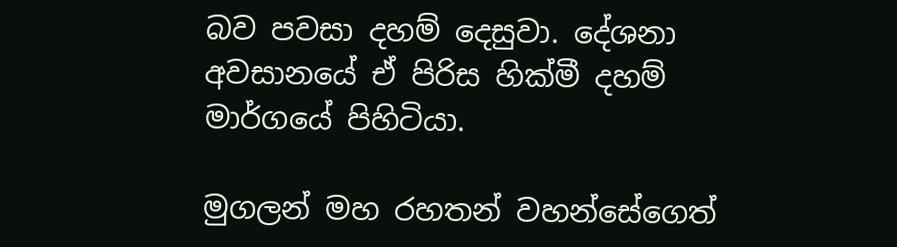බව පවසා දහම් දෙසුවා. දේශනා අවසානයේ ඒ පිරිස හික්මී දහම් මාර්ගයේ පිහිටියා.

මුගලන් මහ රහතන් වහන්සේගෙත්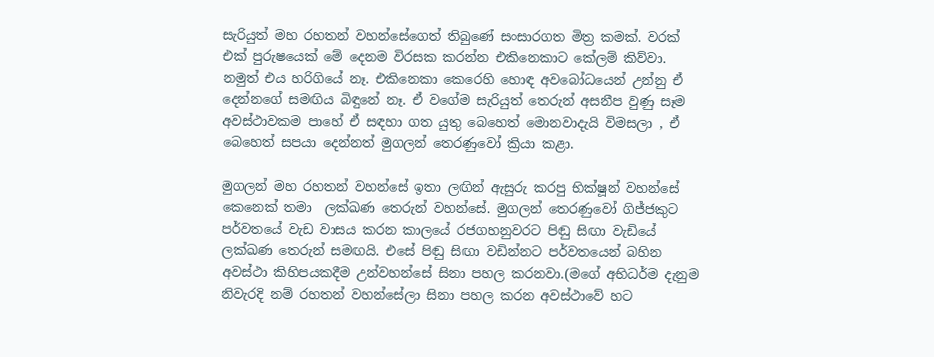සැරියුත් මහ රහතන් වහන්සේගෙත් තිබුණේ සංසාරගත මිත්‍ර කමක්. වරක් එක් පුරුෂයෙක් මේ දෙනම විරසක කරන්න එකිනෙකාට කේලම් කිව්වා. නමුත් එය හරිගියේ නෑ. එකිනෙකා කෙරෙහි හොඳ අවබෝධයෙන් උන්නු ඒ දෙන්නගේ සමඟිය බිඳුනේ නෑ. ඒ වගේම සැරියුත් තෙරුන් අසනීප වුණු සෑම අවස්ථාවකම පාහේ ඒ සඳහා ගත යුතු බෙහෙත් මොනවාදැයි විමසලා , ඒ බෙහෙත් සපයා දෙන්නත් මුගලන් තෙරණුවෝ ක්‍රියා කළා.

මුගලන් මහ රහතන් වහන්සේ ඉතා ලඟින් ඇසුරු කරපු භික්ෂූන් වහන්සේ කෙනෙක් තමා  ලක්ඛණ තෙරුන් වහන්සේ. මුගලන් තෙරණුවෝ ගිජ්ජකුට පර්වතයේ වැඩ වාසය කරන කාලයේ රජගහනුවරට පිඬු සිඟා වැඩියේ ලක්ඛණ තෙරුන් සමඟයි. එසේ පිඬු සිඟා වඩින්නට පර්වතයෙන් බහින අවස්ථා කිහිපයකදීම උන්වහන්සේ සිනා පහල කරනවා.(මගේ අභිධර්ම දැනුම නිවැරදි නම් රහතන් වහන්සේලා සිනා පහල කරන අවස්ථාවේ හට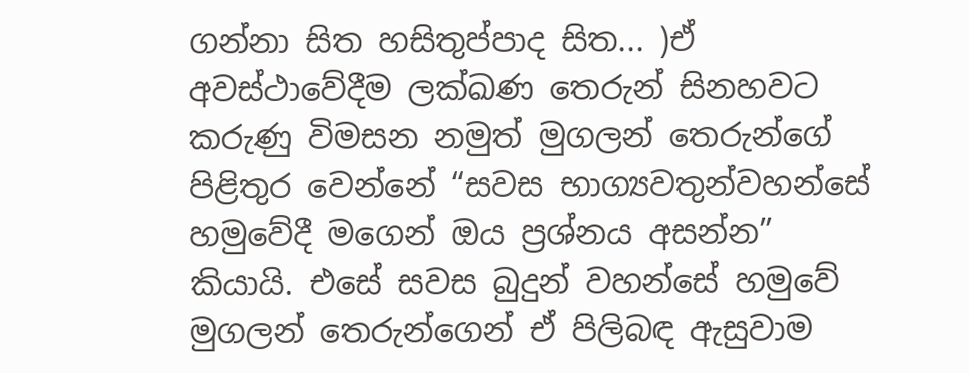ගන්නා සිත හසිතුප්පාද සිත... )ඒ අවස්ථාවේදීම ලක්ඛණ තෙරුන් සිනහවට කරුණු විමසන නමුත් මුගලන් තෙරුන්ගේ පිළිතුර වෙන්නේ “සවස භාග්‍යවතුන්වහන්සේ හමුවේදී මගෙන් ඔය ප්‍රශ්නය අසන්න” කියායි. එසේ සවස බුදුන් වහන්සේ හමුවේ මුගලන් තෙරුන්ගෙන් ඒ පිලිබඳ ඇසුවාම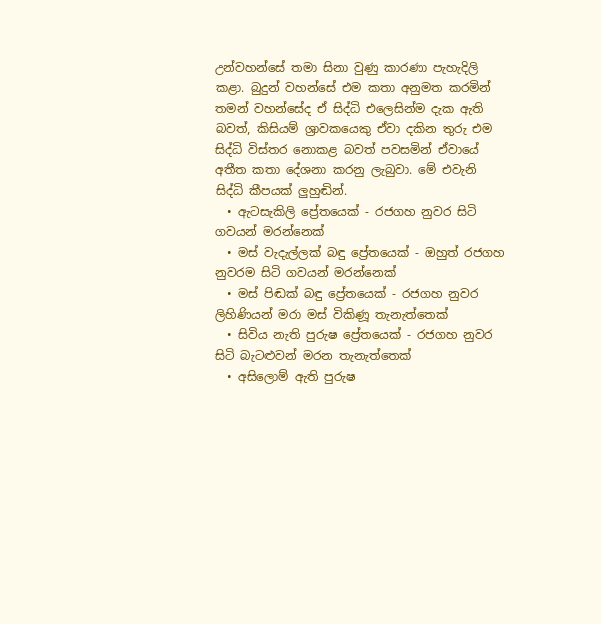උන්වහන්සේ තමා සිනා වුණු කාරණා පැහැදිලි කළා. බුදුන් වහන්සේ එම කතා අනුමත කරමින් තමන් වහන්සේද ඒ සිද්ධි එලෙසින්ම දැක ඇති බවත්, කිසියම් ශ්‍රාවකයෙකු ඒවා දකින තුරු එම සිද්ධි විස්තර නොකළ බවත් පවසමින් ඒවායේ අතීත කතා දේශනා කරනු ලැබුවා. මේ එවැනි සිද්ධි කීපයක් ලුහුඬින්.
  • ඇටසැකිලි ප්‍රේතයෙක් - රජගහ නුවර සිටි ගවයන් මරන්නෙක්
  • මස් වැදැල්ලක් බඳු ප්‍රේතයෙක් - ඔහුත් රජගහ නුවරම සිටි ගවයන් මරන්නෙක්
  • මස් පිඬක් බඳු ප්‍රේතයෙක් - රජගහ නුවර ලිහිණියන් මරා මස් විකිණූ තැනැත්තෙක්
  • සිවිය නැති පුරුෂ ප්‍රේතයෙක් - රජගහ නුවර සිටි බැටළුවන් මරන තැනැත්තෙක්
  • අසිලොම් ඇති පුරුෂ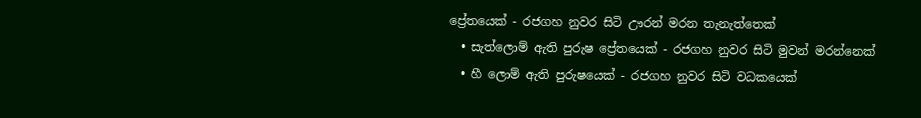ප්‍රේතයෙක් - රජගහ නුවර සිටි ඌරන් මරන තැනැත්තෙක්
  • සැත්ලොම් ඇති පුරුෂ ප්‍රේතයෙක් - රජගහ නුවර සිටි මුවන් මරන්නෙක්
  • හී ලොම් ඇති පුරුෂයෙක් - රජගහ නුවර සිටි වධකයෙක්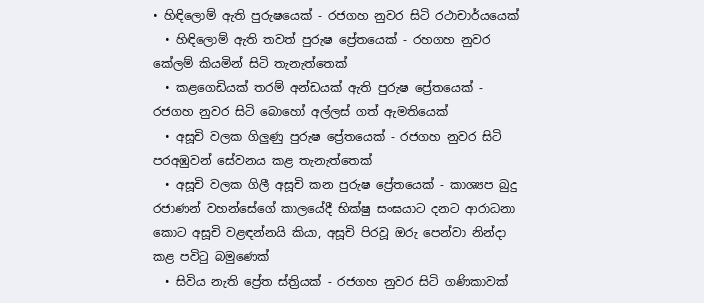• හිඳිලොම් ඇති පුරුෂයෙක් - රජගහ නුවර සිටි රථාචාර්යයෙක්
  • හිඳිලොම් ඇති තවත් පුරුෂ ප්‍රේතයෙක් - රහගහ නුවර කේලම් කියමින් සිටි තැනැත්තෙක්
  • කළගෙඩියක් තරම් අන්ඩයක් ඇති පුරුෂ ප්‍රේතයෙක් - රජගහ නුවර සිටි බොහෝ අල්ලස් ගත් ඇමතියෙක්
  • අසූචි වලක ගිලුණු පුරුෂ ප්‍රේතයෙක් - රජගහ නුවර සිටි පරඅඹුවන් සේවනය කළ තැනැත්තෙක්
  • අසූචි වලක ගිලී අසූචි කන පුරුෂ ප්‍රේතයෙක් - කාශ්‍යප බුදු රජාණන් වහන්සේගේ කාලයේදී භික්ෂු සංඝයාට දනට ආරාධනා කොට අසූචි වළඳන්නයි කියා, අසූචි පිරවූ ඔරු පෙන්වා නින්දා කළ පවිටු බමුණෙක්
  • සිවිය නැති ප්‍රේත ස්ත්‍රියක් - රජගහ නුවර සිටි ගණිකාවක්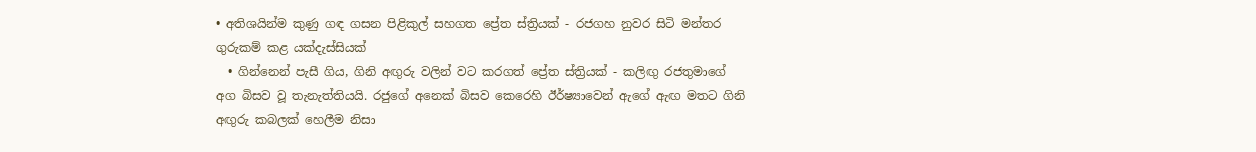• අතිශයින්ම කුණු ගඳ ගසන පිළිකුල් සහගත ප්‍රේත ස්ත්‍රියක් - රජගහ නුවර සිටි මන්තර ගුරුකම් කළ යක්දැස්සියක්
  • ගින්නෙන් පැසී ගිය, ගිනි අඟුරු වලින් වට කරගත් ප්‍රේත ස්ත්‍රියක් - කලිඟු රජතුමාගේ අග බිසව වූ තැනැත්තියයි. රජුගේ අනෙක් බිසව කෙරෙහි ඊර්ෂ්‍යාවෙන් ඇගේ ඇඟ මතට ගිනි අඟුරු කබලක් හෙලීම නිසා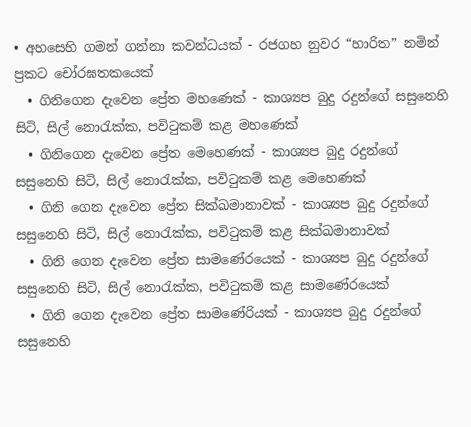• අහසෙහි ගමන් ගන්නා කවන්ධයක් - රජගහ නුවර “හාරිත” නමින් ප්‍රකට චෝරඝතකයෙක්
  • ගිනිගෙන දැවෙන ප්‍රේත මහණෙක් - කාශ්‍යප බුදු රදුන්ගේ සසුනෙහි සිටි, සිල් නොරැක්ක, පවිටුකම් කළ මහණෙක්
  • ගිනිගෙන දැවෙන ප්‍රේත මෙහෙණක් - කාශ්‍යප බුදු රදුන්ගේ සසුනෙහි සිටි, සිල් නොරැක්ක, පවිටුකම් කළ මෙහෙණක්
  • ගිනි ගෙන දැවෙන ප්‍රේත සික්ඛමානාවක් - කාශ්‍යප බුදු රදුන්ගේ සසුනෙහි සිටි, සිල් නොරැක්ක, පවිටුකම් කළ සික්ඛමානාවක්
  • ගිනි ගෙන දැවෙන ප්‍රේත සාමණේරයෙක් - කාශ්‍යප බුදු රදුන්ගේ සසුනෙහි සිටි, සිල් නොරැක්ක, පවිටුකම් කළ සාමණේරයෙක්
  • ගිනි ගෙන දැවෙන ප්‍රේත සාමණේරියක් - කාශ්‍යප බුදු රදුන්ගේ සසුනෙහි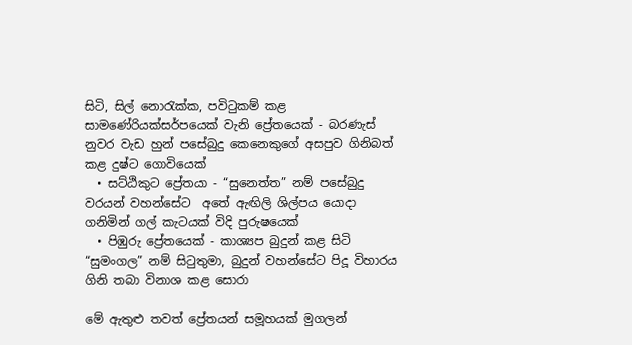සිටි, සිල් නොරැක්ක, පවිටුකම් කළ සාමණේරියක්සර්පයෙක් වැනි ප්‍රේතයෙක් - බරණැස් නුවර වැඩ හුන් පසේබුදු කෙනෙකුගේ අසපුව ගිනිබත් කළ දුෂ්ට ගොවියෙක්
  • සට්ඨිකුට ප්‍රේතයා - “සුනෙත්ත” නම් පසේබුදු වරයන් වහන්සේට  අතේ ඇඟිලි ශිල්පය යොදා ගනිමින් ගල් කැටයක් විදි පුරුෂයෙක්
  • පිඹුරු ප්‍රේතයෙක් - කාශ්‍යප බුදුන් කළ සිටි “සුමංගල” නම් සිටුතුමා, බුදුන් වහන්සේට පිදූ විහාරය ගිනි තබා විනාශ කළ සොරා

මේ ඇතුළු තවත් ප්‍රේතයන් සමූහයක් මුගලන්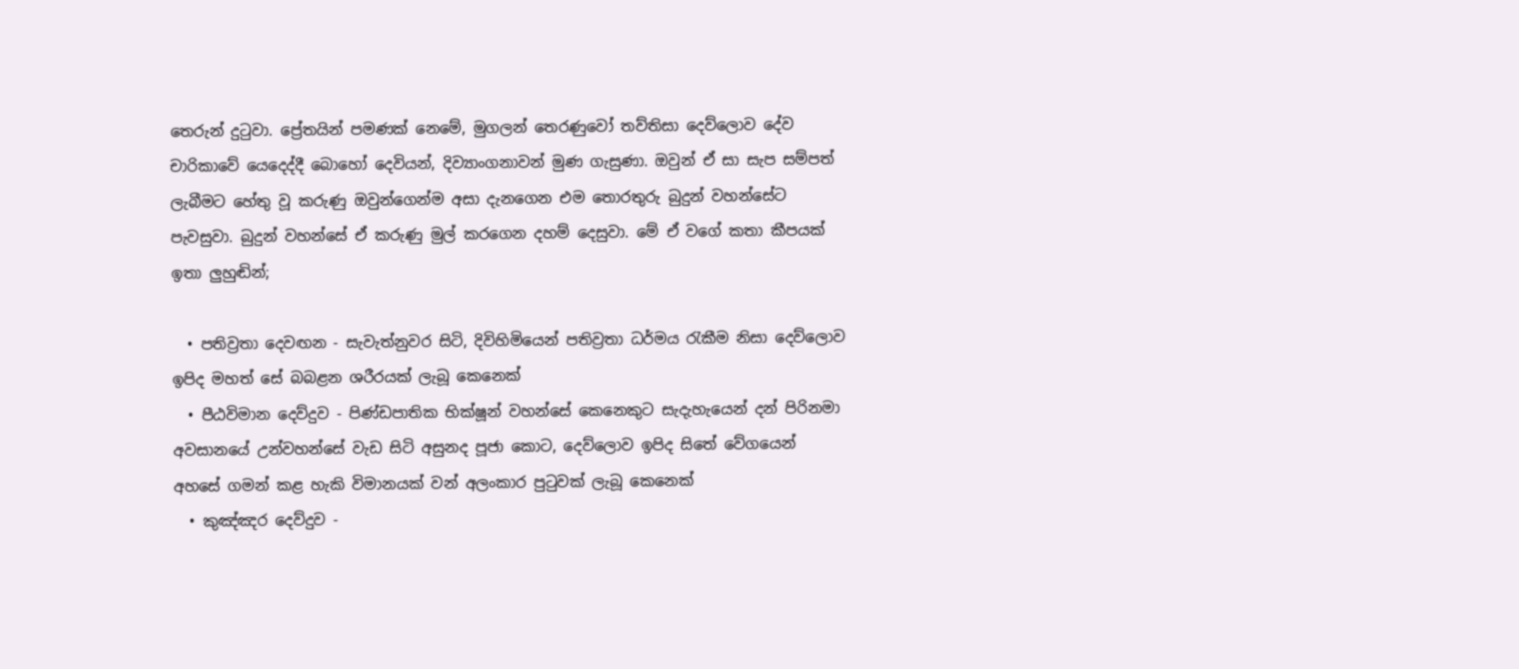තෙරුන් දුටුවා. ප්‍රේතයින් පමණක් නෙමේ, මුගලන් තෙරණුවෝ තව්තිසා දෙව්ලොව දේව චාරිකාවේ යෙදෙද්දී බොහෝ දෙවියන්, දිව්‍යාංගනාවන් මුණ ගැසුණා. ඔවුන් ඒ සා සැප සම්පත් ලැබීමට හේතු වූ කරුණු ඔවුන්ගෙන්ම අසා දැනගෙන එම තොරතුරු බුදුන් වහන්සේට පැවසුවා. බුදුන් වහන්සේ ඒ කරුණු මුල් කරගෙන දහම් දෙසුවා. මේ ඒ වගේ කතා කීපයක් ඉතා ලුහුඬින්;

  • පතිව්‍රතා දෙවඟන - සැවැත්නුවර සිටි, දිවිහිමියෙන් පතිව්‍රතා ධර්මය රැකීම නිසා දෙව්ලොව ඉපිද මහත් සේ බබළන ශරීරයක් ලැබූ කෙනෙක්
  • පීඨවිමාන දෙව්දුව - පිණ්ඩපාතික භික්ෂූන් වහන්සේ කෙනෙකුට සැදැහැයෙන් දන් පිරිනමා අවසානයේ උන්වහන්සේ වැඩ සිටි අසුනද පූජා කොට, දෙව්ලොව ඉපිද සිතේ වේගයෙන් අහසේ ගමන් කළ හැකි විමානයක් වන් අලංකාර පුටුවක් ලැබූ කෙනෙක්
  • කුඤ්ඤර දෙව්දුව -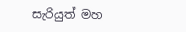සැරියුත් මහ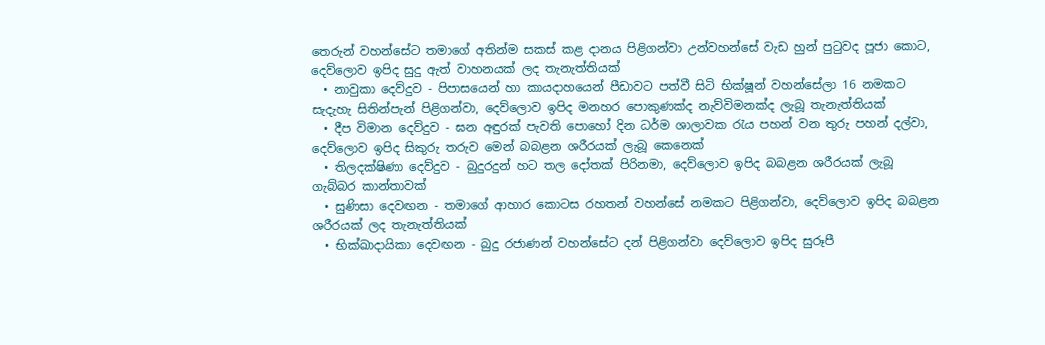තෙරුන් වහන්සේට තමාගේ අතින්ම සකස් කළ දානය පිළිගන්වා උන්වහන්සේ වැඩ හුන් පුටුවද පූජා කොට, දෙව්ලොව ඉපිද සුදු ඇත් වාහනයක් ලද තැනැත්තියක්
  • නාවුකා දෙව්දුව - පිපාසයෙන් හා කායදාහයෙන් පීඩාවට පත්වී සිටි භික්ෂූන් වහන්සේලා 16 නමකට සැදැහැ සිතින්පැන් පිළිගන්වා, දෙව්ලොව ඉපිද මනහර පොකුණක්ද නැව්විමනක්ද ලැබූ තැනැත්තියක්
  • දීප විමාන දෙව්දුව - ඝන අඳුරක් පැවති පොහෝ දින ධර්ම ශාලාවක රැය පහන් වන තුරු පහන් දල්වා, දෙව්ලොව ඉපිද සිකුරු තරුව මෙන් බබළන ශරීරයක් ලැබූ කෙනෙක්
  • තිලදක්ෂිණා දෙව්දුව - බුදුරදුන් හට තල දෝතක් පිරිනමා, දෙව්ලොව ඉපිද බබළන ශරීරයක් ලැබූ ගැබ්බර කාන්තාවක්
  • සුණිසා දෙවඟන - තමාගේ ආහාර කොටස රහතන් වහන්සේ නමකට පිළිගන්වා, දෙව්ලොව ඉපිද බබළන ශරීරයක් ලද තැනැත්තියක්
  • භික්ඛාදායිකා දෙවඟන - බුදු රජාණන් වහන්සේට දන් පිළිගන්වා දෙව්ලොව ඉපිද සුරූපී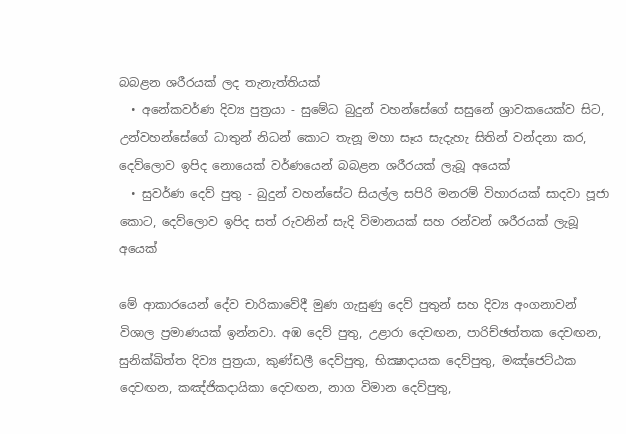බබළන ශරීරයක් ලද තැනැත්තියක්
  • අනේකවර්ණ දිව්‍ය පුත්‍රයා - සුමේධ බුදුන් වහන්සේගේ සසුනේ ශ්‍රාවකයෙක්ව සිට, උන්වහන්සේගේ ධාතුන් නිධන් කොට තැනූ මහා සෑය සැදැහැ සිතින් වන්දනා කර, දෙව්ලොව ඉපිද නොයෙක් වර්ණයෙන් බබළන ශරීරයක් ලැබූ අයෙක්
  • සුවර්ණ දෙව් පුතු - බුදුන් වහන්සේට සියල්ල සපිරි මනරම් විහාරයක් සාදවා පූජා කොට, දෙව්ලොව ඉපිද සත් රුවනින් සැදි විමානයක් සහ රන්වන් ශරීරයක් ලැබූ අයෙක්

මේ ආකාරයෙන් දේව චාරිකාවේදී මුණ ගැසුණු දෙව් පුතුන් සහ දිව්‍ය අංගනාවන් විශාල ප්‍රමාණයක් ඉන්නවා. අඹ දෙව් පුතු, උළාරා දෙවඟන, පාරිච්ඡත්තක දෙවඟන, සුනික්ඛිත්ත දිව්‍ය පුත්‍රයා, කුණ්ඩලී දෙව්පුතු, භික්‍ෂාදායක දෙව්පුතු, මඤ්ජෙට්ඨක දෙවඟන, කඤ්ජිකදායිකා දෙවඟන, නාග විමාන දෙව්පුතු,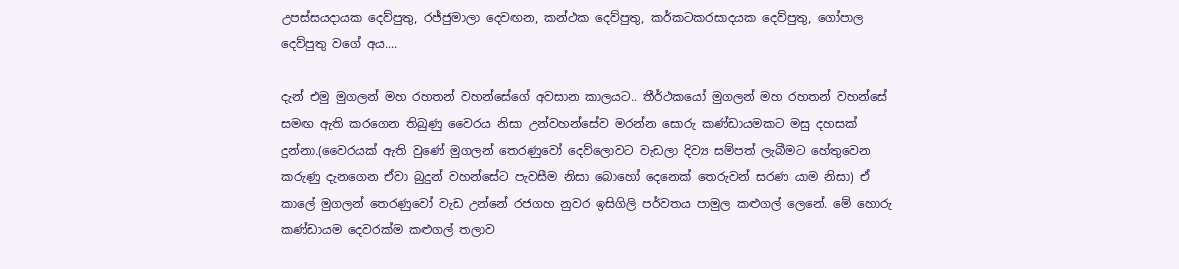උපස්සයදායක දෙව්පුතු, රජ්ජුමාලා දෙවඟන, කන්ථක දෙව්පුතු, කර්කටකරසාදයක දෙව්පුතු, ගෝපාල දෙව්පුතු වගේ අය....

දැන් එමු මුගලන් මහ රහතන් වහන්සේගේ අවසාන කාලයට.. තීර්ථකයෝ මුගලන් මහ රහතන් වහන්සේ සමඟ ඇති කරගෙන තිබුණු වෛරය නිසා උන්වහන්සේව මරන්න සොරු කණ්ඩායමකට මසු දහසක් දුන්නා.(වෛරයක් ඇති වුණේ මුගලන් තෙරණුවෝ දෙව්ලොවට වැඩලා දිව්‍ය සම්පත් ලැබීමට හේතුවෙන කරුණු දැනගෙන ඒවා බුදුන් වහන්සේට පැවසීම නිසා බොහෝ දෙනෙක් තෙරුවන් සරණ යාම නිසා) ඒ කාලේ මුගලන් තෙරණුවෝ වැඩ උන්නේ රජගහ නුවර ඉසිගිලි පර්වතය පාමුල කළුගල් ලෙනේ. මේ හොරු කණ්ඩායම දෙවරක්ම කළුගල් තලාව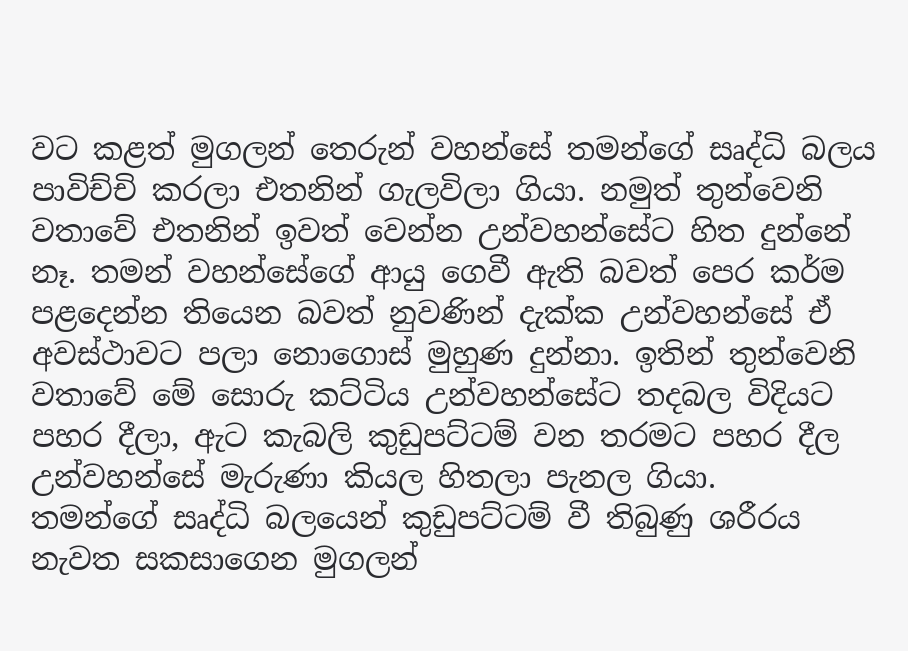වට කළත් මුගලන් තෙරුන් වහන්සේ තමන්ගේ සෘද්ධි බලය පාවිච්චි කරලා එතනින් ගැලවිලා ගියා. නමුත් තුන්වෙනි වතාවේ එතනින් ඉවත් වෙන්න උන්වහන්සේට හිත දුන්නේ නෑ. තමන් වහන්සේගේ ආයු ගෙවී ඇති බවත් පෙර කර්ම පළදෙන්න තියෙන බවත් නුවණින් දැක්ක උන්වහන්සේ ඒ අවස්ථාවට පලා නොගොස් මුහුණ දුන්නා. ඉතින් තුන්වෙනි වතාවේ මේ සොරු කට්ටිය උන්වහන්සේට තදබල විදියට පහර දීලා, ඇට කැබලි කුඩුපට්ටම් වන තරමට පහර දීල උන්වහන්සේ මැරුණා කියල හිතලා පැනල ගියා.
තමන්ගේ සෘද්ධි බලයෙන් කුඩුපට්ටම් වී තිබුණු ශරීරය නැවත සකසාගෙන මුගලන්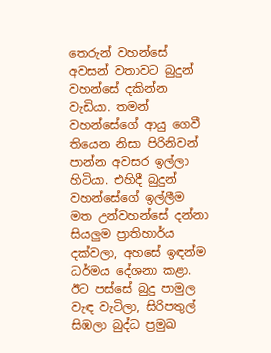තෙරුන් වහන්සේ අවසන් වතාවට බුදුන් වහන්සේ දකින්න වැඩියා. තමන් වහන්සේගේ ආයු ගෙවී තියෙන නිසා පිරිනිවන් පාන්න අවසර ඉල්ලා හිටියා. එහිදී බුදුන් වහන්සේගේ ඉල්ලීම මත උන්වහන්සේ දන්නා සියලුම ප්‍රාතිහාර්ය දක්වලා, අහසේ ඉඳන්ම ධර්මය දේශනා කළා. ඊට පස්සේ බුදු පාමුල වැඳ වැටිලා, සිරිපතුල් සිඹලා බුද්ධ ප්‍රමුඛ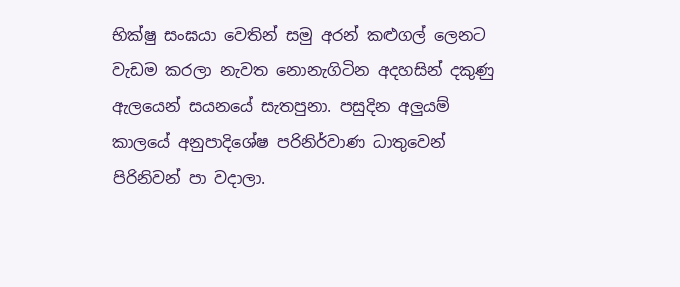භික්ෂු සංඝයා වෙතින් සමු අරන් කළුගල් ලෙනට වැඩම කරලා නැවත නොනැගිටින අදහසින් දකුණු ඇලයෙන් සයනයේ සැතපුනා. පසුදින අලුයම් කාලයේ අනුපාදිශේෂ පරිනිර්වාණ ධාතුවෙන් පිරිනිවන් පා වදාලා.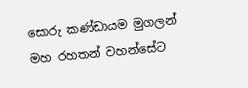සොරු කණ්ඩායම මුගලන් මහ රහතන් වහන්සේට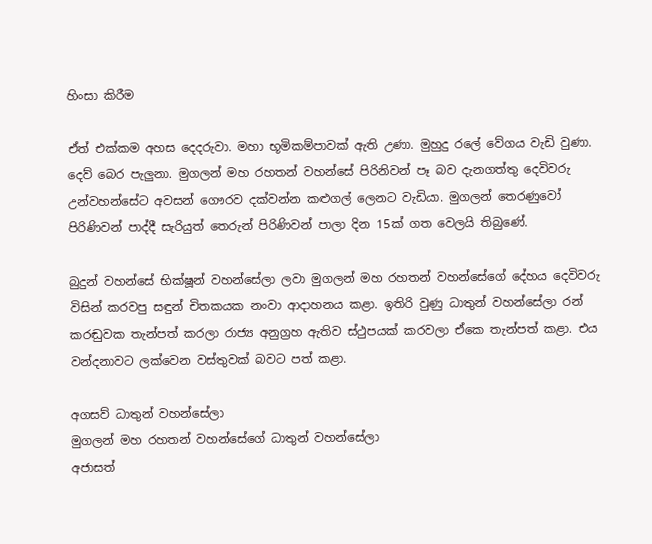හිංසා කිරීම

ඒත් එක්කම අහස දෙදරුවා. මහා භූමිකම්පාවක් ඇති උණා. මුහුදු රලේ වේගය වැඩි වුණා. දෙව් බෙර පැලුනා. මුගලන් මහ රහතන් වහන්සේ පිරිනිවන් පෑ බව දැනගත්තු දෙවිවරු උන්වහන්සේට අවසන් ගෞරව දක්වන්න කළුගල් ලෙනට වැඩියා. මුගලන් තෙරණුවෝ පිරිණිවන් පාද්දී සැරියුත් තෙරුන් පිරිණිවන් පාලා දින 15ක් ගත වෙලයි තිබුණේ.

බුදුන් වහන්සේ භික්ෂූන් වහන්සේලා ලවා මුගලන් මහ රහතන් වහන්සේගේ දේහය දෙවිවරු විසින් කරවපු සඳුන් චිතකයක නංවා ආදාහනය කළා. ඉතිරි වුණු ධාතුන් වහන්සේලා රන් කරඬුවක තැන්පත් කරලා රාජ්‍ය අනුග්‍රහ ඇතිව ස්ථුපයක් කරවලා ඒකෙ තැන්පත් කළා. එය වන්දනාවට ලක්වෙන වස්තුවක් බවට පත් කළා.

අගසව් ධාතුන් වහන්සේලා
මුගලන් මහ රහතන් වහන්සේගේ ධාතුන් වහන්සේලා
අජාසත්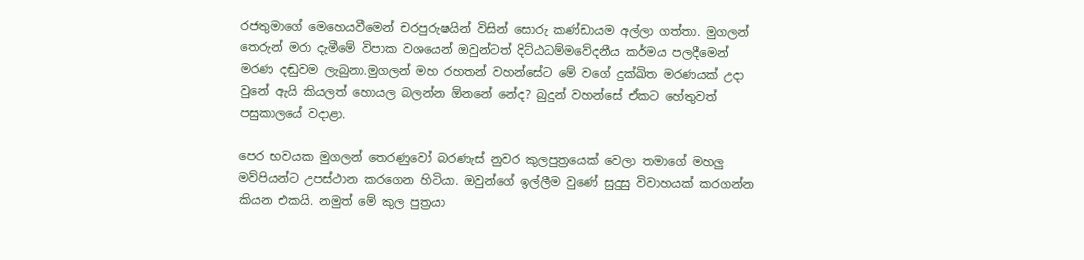රජතුමාගේ මෙහෙයවීමෙන් චරපුරුෂයින් විසින් සොරු කණ්ඩායම අල්ලා ගත්තා. මුගලන් තෙරුන් මරා දැමීමේ විපාක වශයෙන් ඔවුන්ටත් දිට්ඨධම්මවේදනීය කර්මය පලදීමෙන් මරණ දඬුවම ලැබුනා.මුගලන් මහ රහතන් වහන්සේට මේ වගේ දුක්ඛිත මරණයක් උදා වුනේ ඇයි කියලත් හොයල බලන්න ඕනනේ නේද? බුදුන් වහන්සේ ඒකට හේතුවත් පසුකාලයේ වදාළා.

පෙර භවයක මුගලන් තෙරණුවෝ බරණැස් නුවර කුලපුත්‍රයෙක් වෙලා තමාගේ මහලු මව්පියන්ට උපස්ථාන කරගෙන හිටියා. ඔවුන්ගේ ඉල්ලීම වුණේ සුදුසු විවාහයක් කරගන්න කියන එකයි. නමුත් මේ කුල පුත්‍රයා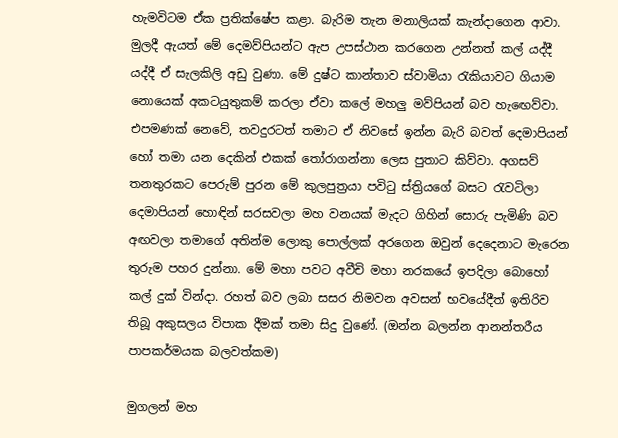හැමවිටම ඒක ප්‍රතික්ෂේප කළා. බැරිම තැන මනාලියක් කැන්දාගෙන ආවා. මුලදී ඇයත් මේ දෙමව්පියන්ට ඇප උපස්ථාන කරගෙන උන්නත් කල් යද්දී යද්දී ඒ සැලකිලි අඩු වුණා. මේ දුෂ්ට කාන්තාව ස්වාමියා රැකියාවට ගියාම නොයෙක් අකටයුතුකම් කරලා ඒවා කලේ මහලු මව්පියන් බව හැඟෙව්වා. එපමණක් නෙවේ, තවදුරටත් තමාට ඒ නිවසේ ඉන්න බැරි බවත් දෙමාපියන් හෝ තමා යන දෙකින් එකක් තෝරාගන්නා ලෙස පුතාට කිව්වා. අගසව් තනතුරකට පෙරුම් පුරන මේ කුලපුත්‍රයා පවිටු ස්ත්‍රියගේ බසට රැවටිලා දෙමාපියන් හොඳින් සරසවලා මහ වනයක් මැදට ගිහින් සොරු පැමිණි බව අඟවලා තමාගේ අතින්ම ලොකු පොල්ලක් අරගෙන ඔවුන් දෙදෙනාට මැරෙන තුරුම පහර දුන්නා. මේ මහා පවට අවීචි මහා නරකයේ ඉපදිලා බොහෝ කල් දුක් වින්දා. රහත් බව ලබා සසර නිමවන අවසන් භවයේදීත් ඉතිරිව තිබූ අකුසලය විපාක දීමක් තමා සිදු වුණේ. (ඔන්‍න‍ බලන්න ආනන්තරීය පාපකර්මයක බලවත්කම)

මුගලන් මහ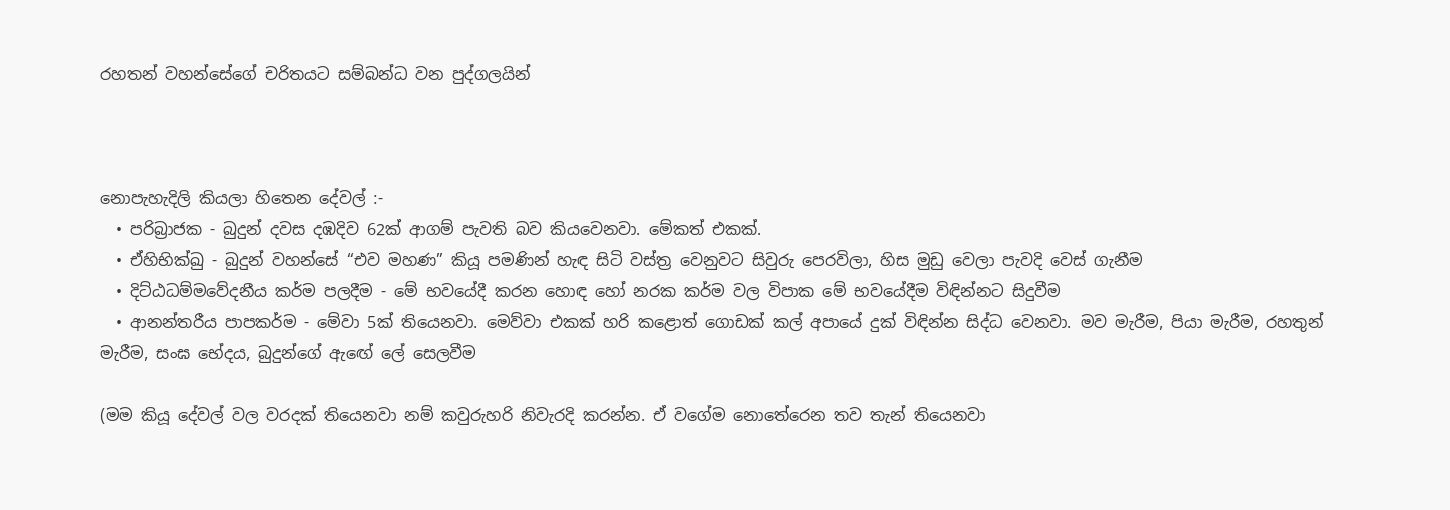රහතන් වහන්සේගේ චරිතයට සම්බන්ධ වන පුද්ගලයින්



නොපැහැදිලි කියලා හිතෙන දේවල් :-
  • පරිබ්‍රාජක - බුදුන් දවස දඹදිව 62ක් ආගම් පැවති බව කියවෙනවා. මේකත් එකක්.
  • ඒහිභික්ඛු - බුදුන් වහන්සේ “එව මහණ” කියූ පමණින් හැඳ සිටි වස්ත්‍ර වෙනුවට සිවුරු පෙරවිලා, හිස මුඩු වෙලා පැවදි වෙස් ගැනීම
  • දිට්ඨධම්මවේදනීය කර්ම පලදීම - මේ භවයේදී කරන හොඳ හෝ නරක කර්ම වල විපාක මේ භවයේදීම විඳින්නට සිදුවීම
  • ආනන්තරීය පාපකර්ම - මේවා 5ක් තියෙනවා. මෙව්වා එකක් හරි කළොත් ගොඩක් කල් අපායේ දුක් විඳින්න සිද්ධ වෙනවා. මව මැරීම, පියා මැරීම, රහතුන් මැරීම, සංඝ භේදය, බුදුන්ගේ ඇඟේ ලේ සෙලවීම

(මම කියූ දේවල් වල වරදක් තියෙනවා නම් කවුරුහරි නිවැරදි කරන්න. ඒ වගේම නොතේරෙන තව තැන් තියෙනවා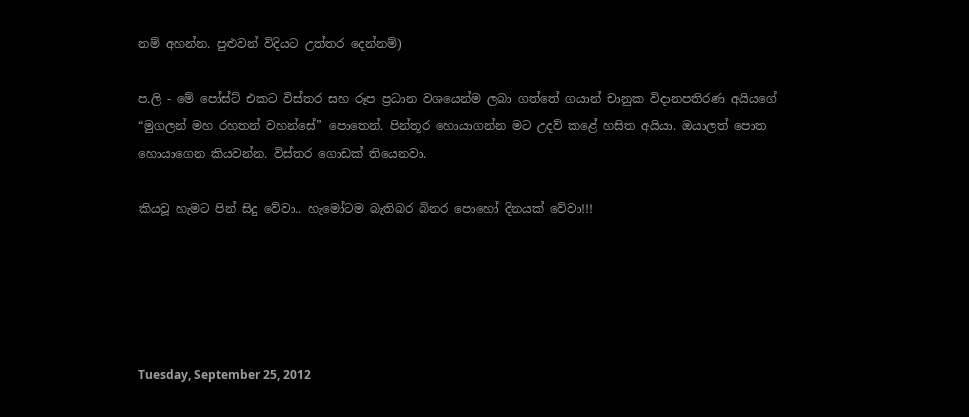නම් අහන්න. පුළුවන් විදියට උත්තර දෙන්නම්)

ප.ලි - මේ පෝස්ට් එකට විස්තර සහ රූප ප්‍රධාන වශයෙන්ම ලබා ගත්තේ ගයාන් චානුක විදානපතිරණ අයියගේ “මුගලන් මහ රහතන් වහන්සේ” පොතෙන්. පින්තූර හොයාගන්න මට උදව් කළේ හසිත අයියා. ඔයාලත් පොත හොයාගෙන කියවන්න. විස්තර ගොඩක් තියෙනවා.

කියවූ හැමට පින් සිදු වේවා.. හැමෝටම බැතිබර බිනර පොහෝ දිනයක් වේවා!!!





Tuesday, September 25, 2012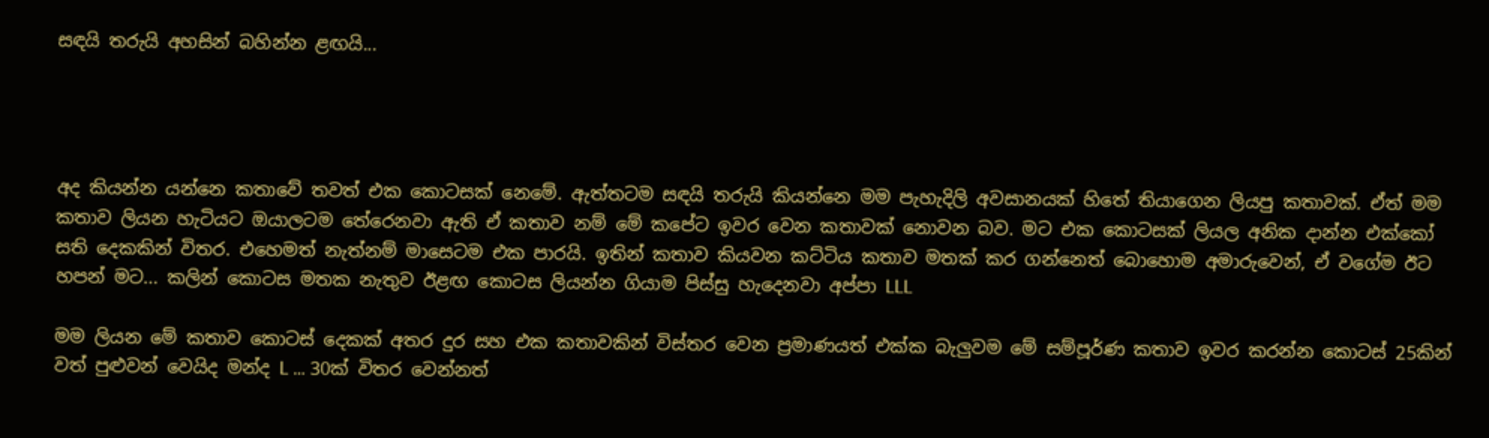සඳයි තරුයි අහසින් බහින්න ළඟයි...




අද කියන්න යන්නෙ කතාවේ තවත් එක කොටසක් නෙමේ. ඇත්තටම සඳයි තරුයි කියන්නෙ මම පැහැදිලි අවසානයක් හිතේ තියාගෙන ලියපු කතාවක්. ඒත් මම කතාව ලියන හැටියට ඔයාලටම තේරෙනවා ඇති ඒ කතාව නම් මේ කපේට ඉවර වෙන කතාවක් නොවන බව. මට එක කොටසක් ලියල අනික දාන්න එක්කෝ සති දෙකකින් විතර. එහෙමත් නැත්නම් මාසෙටම එක පාරයි. ඉතින් කතාව කියවන කට්ටිය කතාව මතක් කර ගන්නෙත් බොහොම අමාරුවෙන්, ඒ වගේම ඊට හපන් මට... කලින් කොටස මතක නැතුව ඊළඟ කොටස ලියන්න ගියාම පිස්සු හැදෙනවා අප්පා LLL

මම ලියන මේ කතාව කොටස් දෙකක් අතර දුර සහ එක කතාවකින් විස්තර වෙන ප්‍රමාණයත් එක්ක බැලුවම මේ සම්පූර්ණ කතාව ඉවර කරන්න කොටස් 25කින් වත් පුළුවන් වෙයිද මන්ද L ... 30ක් විතර වෙන්නත්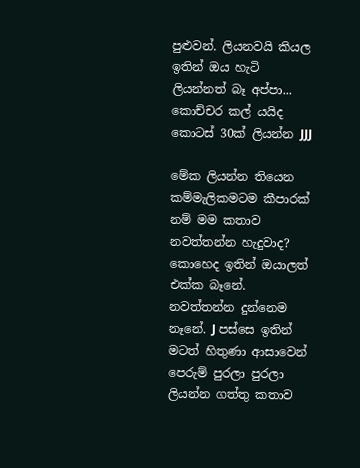පුළුවන්. ලියනවයි කියල ඉතින් ඔය හැටි ලියන්නත් බෑ අප්පා... කොච්චර කල් යයිද කොටස් 30ක් ලියන්න JJJ

මේක ලියන්න තියෙන කම්මැලිකමටම කීපාරක්‌ නම් මම කතාව නවත්තන්න හැදුවාද? කොහෙද ඉතින් ඔයාලත් එක්ක බෑනේ. නවත්තන්න දුන්නෙම නෑනේ. J පස්සෙ ඉතින් මටත් හිතුණා ආසාවෙන් පෙරුම් පුරලා පුරලා ලියන්න ගත්තු කතාව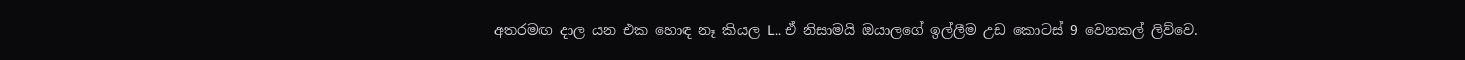අතරමඟ දාල යන එක හොඳ නෑ කියල L.. ඒ නිසාමයි ඔයාලගේ ඉල්ලීම උඩ කොටස් 9 වෙනකල් ලිව්වෙ.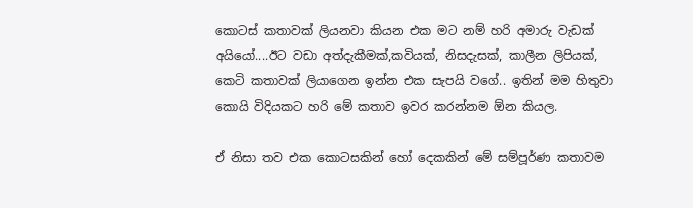කොටස් කතාවක් ලියනවා කියන එක මට නම් හරි අමාරු වැඩක් අයියෝ....ඊට වඩා අත්දැකීමක්,කවියක්, නිසදැසක්, කාලීන ලිපියක්, කෙටි කතාවක් ලියාගෙන ඉන්න එක සැපයි වගේ.. ඉතින් මම හිතුවා කොයි විදියකට හරි මේ කතාව ඉවර කරන්නම ඕන කියල.

ඒ නිසා තව එක කොටසකින් හෝ දෙකකින් මේ සම්පූර්ණ කතාවම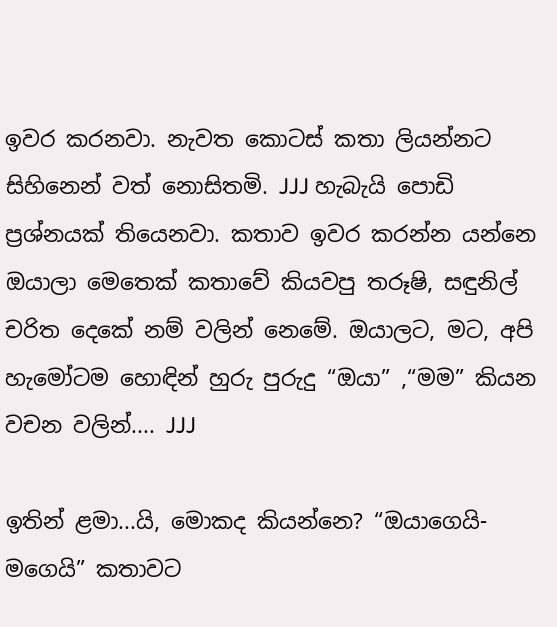ඉවර කරනවා. නැවත කොටස් කතා ලියන්නට සිහිනෙන් වත් නොසිතමි. JJJ හැබැයි පොඩි ප්‍රශ්නයක් තියෙනවා. කතාව ඉවර කරන්න යන්නෙ ඔයාලා මෙතෙක් කතාවේ කියවපු තරූෂි, සඳුනිල් චරිත දෙකේ නම් වලින් නෙමේ. ඔයාලට, මට, අපි හැමෝටම හොඳින් හුරු පුරුදු “ඔයා” ,“මම” කියන වචන වලින්.... JJJ

ඉතින් ළමා...යි, මොකද කියන්නෙ? “ඔයාගෙයි-මගෙයි” කතාවට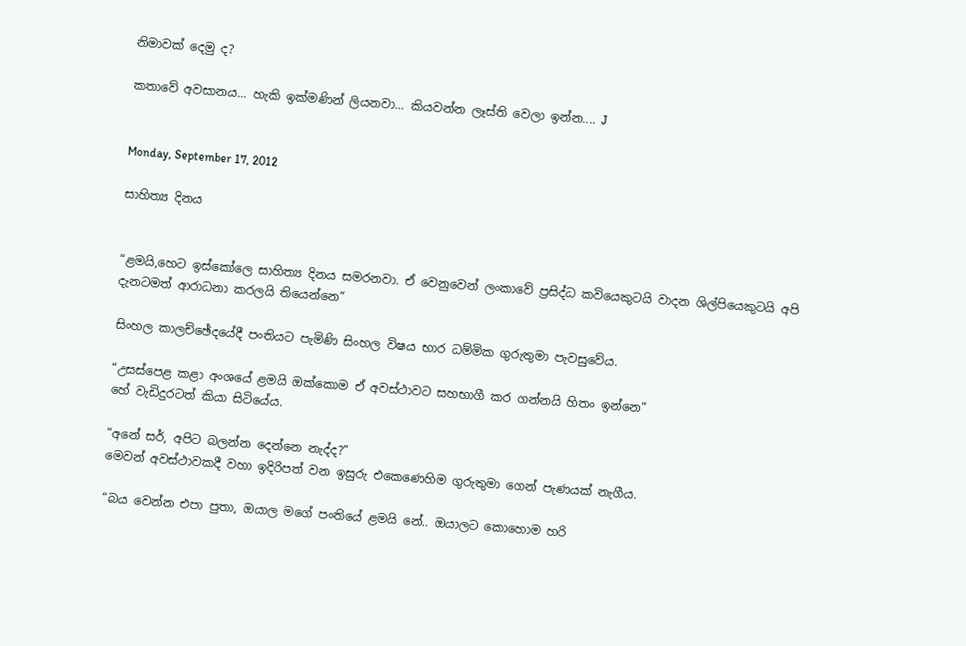නිමාවක් දෙමු ද?

කතාවේ අවසානය... හැකි ඉක්මණින් ලියනවා... කියවන්න ලෑස්ති වෙලා ඉන්න.... J


Monday, September 17, 2012

සාහිත්‍ය දිනය


“ළමයි,හෙට ඉස්කෝලෙ සාහිත්‍ය දිනය සමරනවා. ඒ වෙනුවෙන් ලංකාවේ ප්‍රසිද්ධ කවියෙකුටයි වාදන ශිල්පියෙකුටයි අපි දැනටමත් ආරාධනා කරලයි තියෙන්නෙ”

සිංහල කාලච්ඡේදයේදී පංතියට පැමිණි සිංහල විෂය භාර ධම්මික ගුරුතුමා පැවසුවේය.

“උසස්පෙළ කළා අංශයේ ළමයි ඔක්කොම ඒ අවස්ථාවට සහභාගී කර ගන්නයි හිතං ඉන්නෙ”
හේ වැඩිදුරටත් කියා සිටියේය.

“අනේ සර්, අපිට බලන්න දෙන්නෙ නැද්ද?”
මෙවන් අවස්ථාවකදී වහා ඉදිරිපත් වන ඉසුරු එකෙණෙහිම ගුරුතුමා ගෙන් පැණයක් නැගීය.

“බය වෙන්න එපා පුතා, ඔයාල මගේ පංතියේ ළමයි නේ.. ඔයාලට කොහොම හරි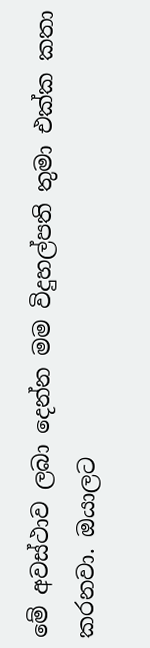මේ අවස්ථාව ලබා දෙන්න මම විදුහල්පති තුමා එක්ක කතා කරනවා. ඔයාලට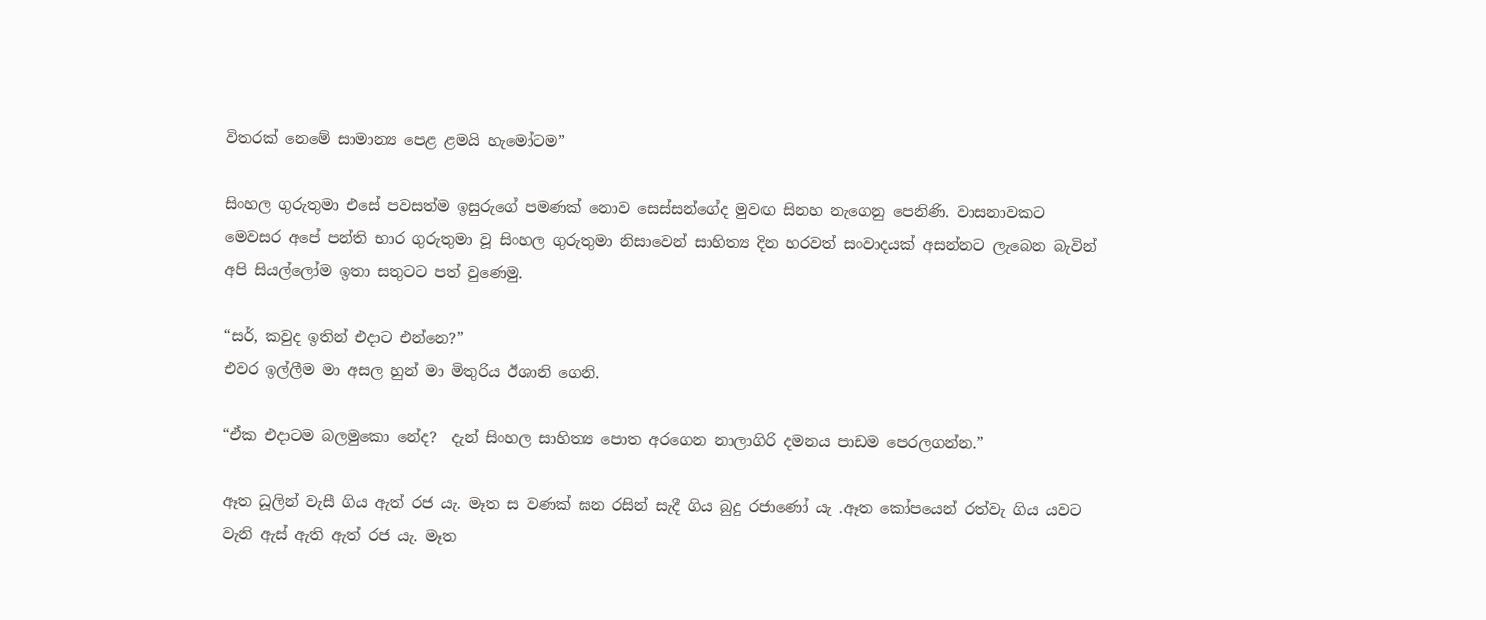විතරක් නෙමේ සාමාන්‍ය පෙළ ළමයි හැමෝටම”

සිංහල ගුරුතුමා එසේ පවසත්ම ඉසුරුගේ පමණක් නොව සෙස්සන්ගේද මුවඟ සිනහ නැගෙනු පෙනිණි. වාසනාවකට මෙවසර අපේ පන්ති භාර ගුරුතුමා වූ සිංහල ගුරුතුමා නිසාවෙන් සාහිත්‍ය දින හරවත් සංවාදයක් අසන්නට ලැබෙන බැවින් අපි සියල්ලෝම ඉතා සතුටට පත් වුණෙමු.

“සර්, කවුද ඉතින් එදාට එන්නෙ?”
එවර ඉල්ලීම මා අසල හුන් මා මිතුරිය ඊශානි ගෙනි.

“ඒක එදාටම බලමුකො නේද?  දැන් සිංහල සාහිත්‍ය පොත අරගෙන නාලාගිරි දමනය පාඩම පෙරලගන්න.”

ඈත ධූලින් වැසී ගිය ඇත් රජ යැ. මෑත ස වණක් ඝන රසින් සැදී ගිය බුදු රජාණෝ යැ .ඈත කෝපයෙන් රත්වැ ගිය යවට වැනි ඇස් ඇති ඇත් රජ යැ. මෑත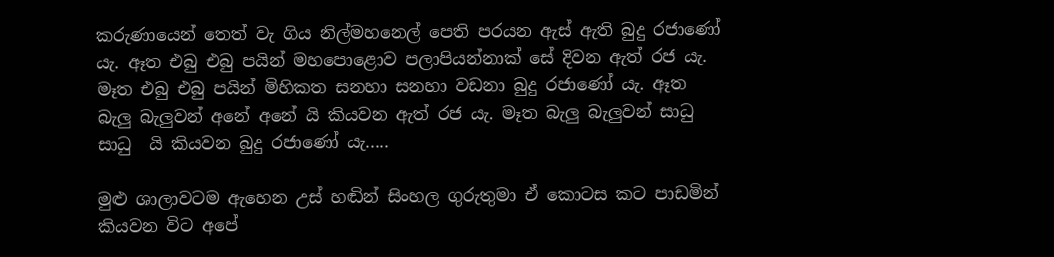කරුණායෙන් තෙත් වැ ගිය නිල්මහනෙල් පෙති පරයන ඇස් ඇති බුදු රජාණෝ යැ. ඈත එබු එබු පයින් මහපොළොව පලාපියන්නාක් සේ දිවන ඇත් රජ යැ. මෑත එබු එබු පයින් මිහිකත සනහා සනහා වඩනා බුදු රජාණෝ යැ. ඈත බැලු බැලුවන් අනේ අනේ යි කියවන ඇත් රජ යැ. මෑත බැලු බැලුවන් සාධු සාධු  යි කියවන බුදු රජාණෝ යැ.....

මුළු ශාලාවටම ඇහෙන උස් හඬින් සිංහල ගුරුතුමා ඒ කොටස කට පාඩමින් කියවන විට අපේ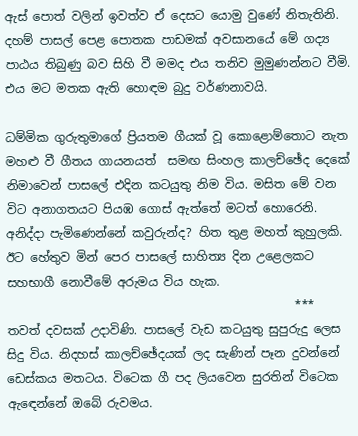ඇස් පොත් වලින් ඉවත්ව ඒ දෙසට යොමු වුණේ නිතැතිනි. දහම් පාසල් පෙළ පොතක පාඩමක් අවසානයේ මේ ගද්‍ය පාඨය තිබුණු බව සිහි වී මමද එය තනිව මුමුණන්නට වීමි. එය මට මතක ඇති හොඳම බුදු වර්ණනාවයි.

ධම්මික ගුරුතුමාගේ ප්‍රියතම ගීයක් වූ කොළොම්තොට නැත මහළු වී ගීතය ගායනයත්  සමඟ සිංහල කාලච්ඡේද දෙකේ නිමාවෙන් පාසලේ එදින කටයුතු නිම විය. මසිත මේ වන විට අනාගතයට පියඹ ගොස් ඇත්තේ මටත් හොරෙනි. අනිද්දා පැමිණෙන්නේ කවුරුන්ද? හිත තුළ මහත් කුහුලකි. ඊට හේතුව මින් පෙර පාසලේ සාහිත්‍ය දින උළෙලකට සහභාගී නොවීමේ අරුමය විය හැක.
                                                ***
තවත් දවසක් උදාවිණි. පාසලේ වැඩ කටයුතු සුපුරුදු ලෙස සිදු විය. නිදහස් කාලච්ඡේදයක් ලද සැණින් පෑන දුවන්නේ ඩෙස්කය මතටය. විටෙක ගී පද ලියවෙන සුරතින් විටෙක ඇඳෙන්නේ ඔබේ රුවමය.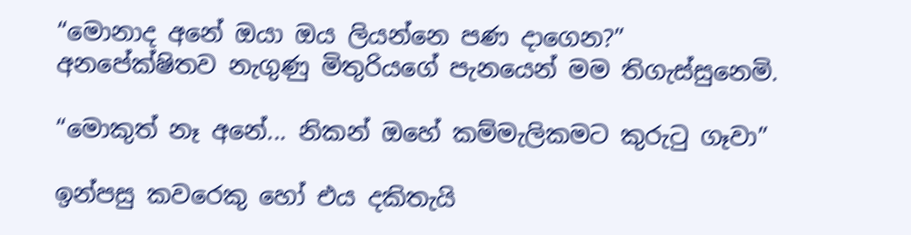“මොනාද අනේ ඔයා ඔය ලියන්නෙ පණ දාගෙන?”
අනපේක්ෂිතව නැගුණු මිතුරියගේ පැනයෙන් මම තිගැස්සුනෙමි.

“මොකුත් නෑ අනේ... නිකන් ඔහේ කම්මැලිකමට කුරුටු ගෑවා”

ඉන්පසු කවරෙකු හෝ එය දකිතැයි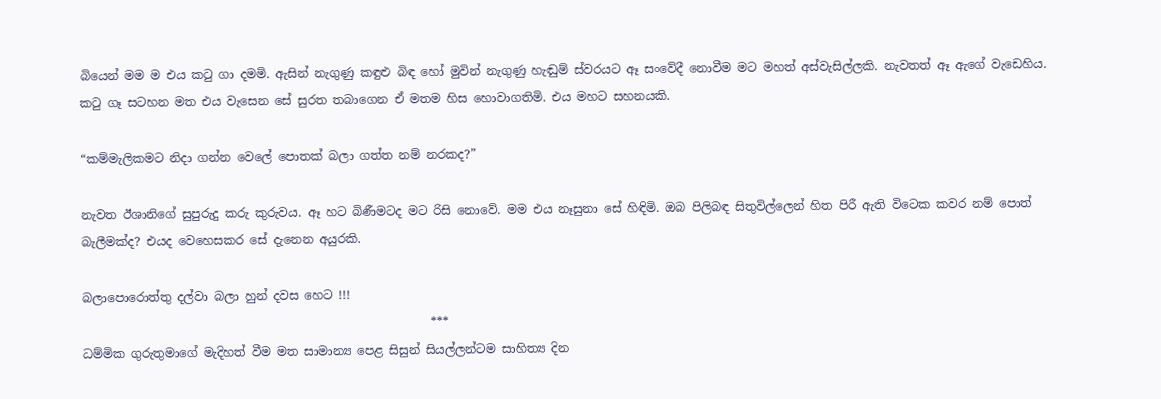බියෙන් මම ම එය කටු ගා දමමි. ඇසින් නැගුණු කඳුළු බිඳ හෝ මුවින් නැගුණු හැඬුම් ස්වරයට ඈ සංවේදී නොවීම මට මහත් අස්වැසිල්ලකි. නැවතත් ඈ ඇගේ වැඩෙහිය. කටු ගෑ සටහන මත එය වැසෙන සේ සුරත තබාගෙන ඒ මතම හිස හොවාගතිමි. එය මහට සහනයකි.

“කම්මැලිකමට නිදා ගන්න වෙලේ පොතක් බලා ගත්ත නම් නරකද?”

නැවත ඊශානිගේ සුපුරුදු කරු කුරුවය. ඈ හට බිණීමටද මට රිසි නොවේ. මම එය නෑසුනා සේ හිඳිමි. ඔබ පිලිබඳ සිතුවිල්ලෙන් හිත පිරී ඇති විටෙක කවර නම් පොත් බැලීමක්ද? එයද වෙහෙසකර සේ දැනෙන අයුරකි.

බලාපොරොත්තු දල්වා බලා හුන් දවස හෙට !!!
                                                          ***
ධම්මික ගුරුතුමාගේ මැදිහත් වීම මත සාමාන්‍ය පෙළ සිසුන් සියල්ලන්ටම සාහිත්‍ය දින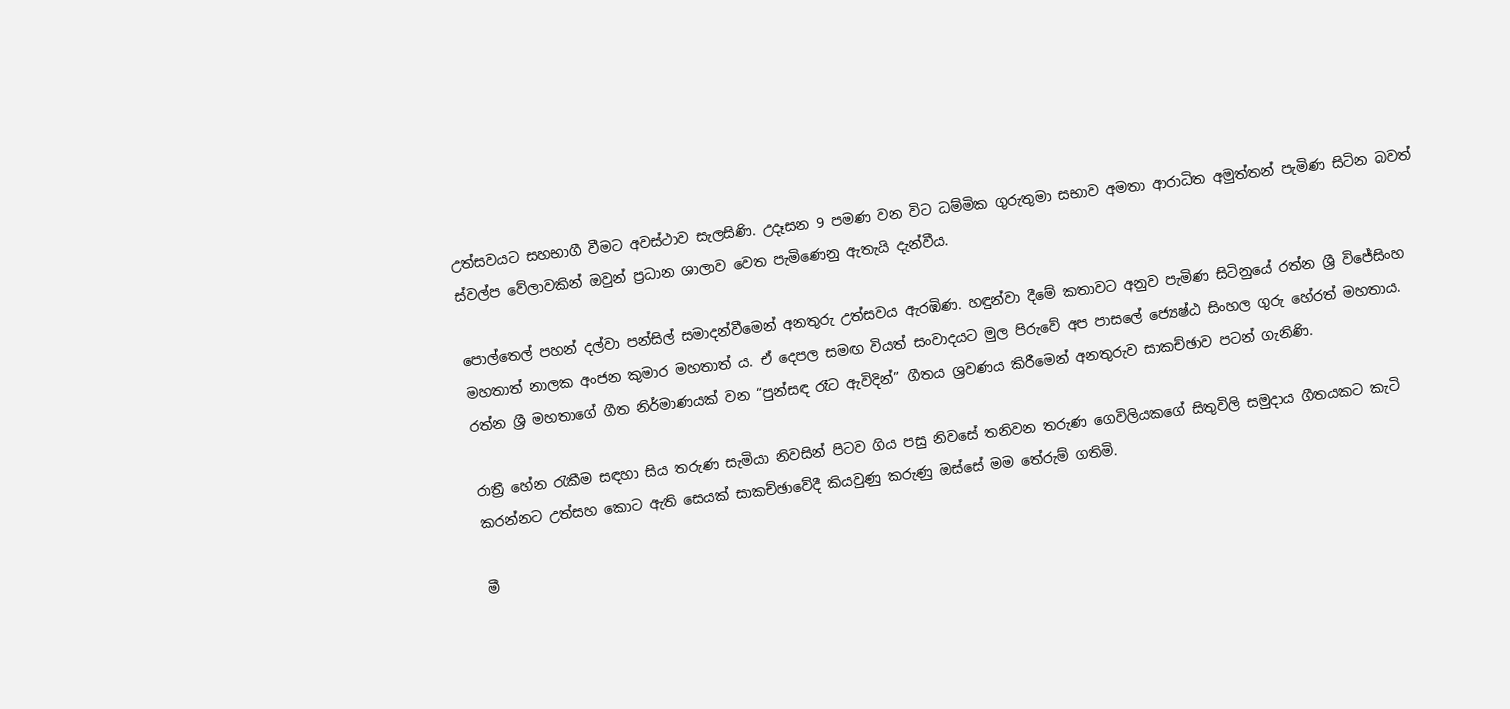උත්සවයට සහභාගී වීමට අවස්ථාව සැලසිණි. උදෑසන 9 පමණ වන විට ධම්මික ගුරුතුමා සභාව අමතා ආරාධිත අමුත්තන් පැමිණ සිටින බවත් ස්වල්ප වේලාවකින් ඔවුන් ප්‍රධාන ශාලාව වෙත පැමිණෙනු ඇතැයි දැන්වීය.

පොල්තෙල් පහන් දල්වා පන්සිල් සමාදන්වීමෙන් අනතුරු උත්සවය ඇරඹිණ. හඳුන්වා දීමේ කතාවට අනුව පැමිණ සිටිනුයේ රත්න ශ්‍රී විජේසිංහ මහතාත් නාලක අංජන කුමාර මහතාත් ය. ඒ දෙපල සමඟ වියත් සංවාදයට මුල පිරුවේ අප පාසලේ ජ්‍යෙෂ්ඨ සිංහල ගුරු හේරත් මහතාය. රත්න ශ්‍රී මහතාගේ ගීත නිර්මාණයක් වන “පුන්සඳ රෑට ඇවිදින්” ගීතය ශ්‍රවණය කිරීමෙන් අනතුරුව සාකච්ඡාව පටන් ගැනිණි.

රාත්‍රී හේන රැකීම සඳහා සිය තරුණ සැමියා නිවසින් පිටව ගිය පසු නිවසේ තනිවන තරුණ ගෙවිලියකගේ සිතුවිලි සමුදාය ගීතයකට කැටි කරන්නට උත්සහ කොට ඇති සෙයක් සාකච්ඡාවේදී කියවුණු කරුණු ඔස්සේ මම තේරුම් ගතිමි.

මී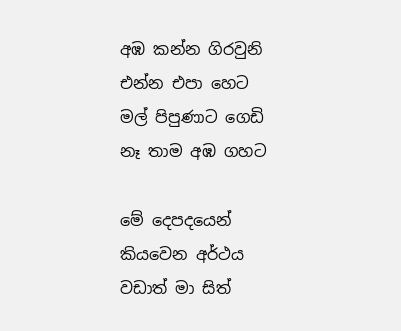අඹ කන්න ගිරවුනි එන්න එපා හෙට
මල් පිපුණාට ගෙඩි නෑ තාම අඹ ගහට

මේ දෙපදයෙන් කියවෙන අර්ථය වඩාත් මා සිත්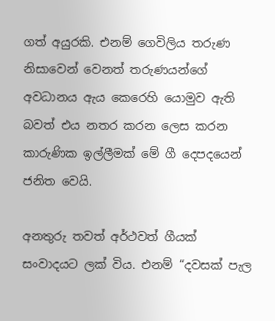ගත් අයුරකි. එනම් ගෙවිලිය තරුණ නිසාවෙන් වෙනත් තරුණයන්ගේ අවධානය ඇය කෙරෙහි යොමුව ඇති බවත් එය නතර කරන ලෙස කරන කාරුණික ඉල්ලීමක් මේ ගී දෙපදයෙන් ජනිත වෙයි.

අනතුරු තවත් අර්ථවත් ගීයක් සංවාදයට ලක් විය. එනම් “දවසක් පැල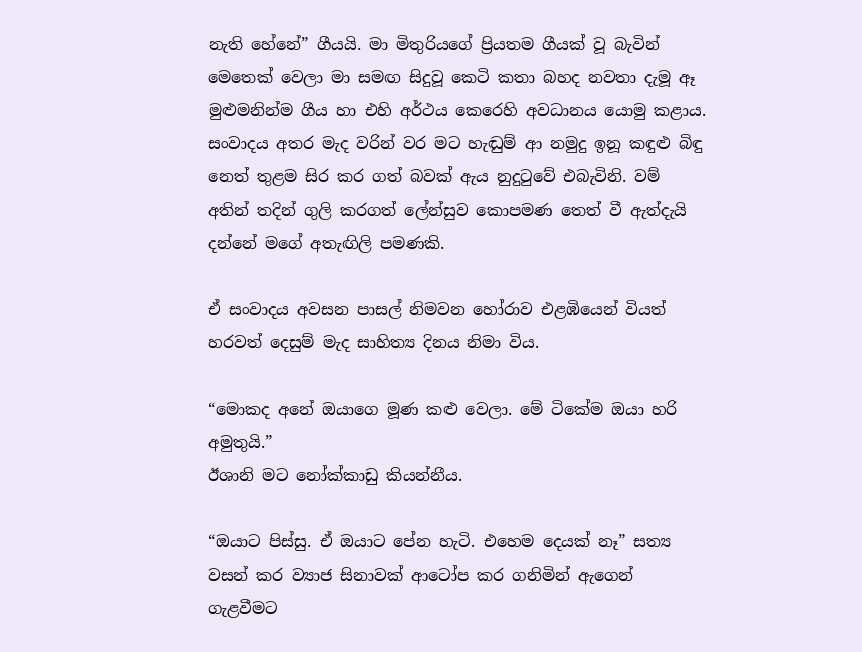නැති හේනේ” ගීයයි. මා මිතුරියගේ ප්‍රියතම ගීයක් වූ බැවින් මෙතෙක් වෙලා මා සමඟ සිදුවූ කෙටි කතා බහද නවතා දැමූ ඈ මුළුමනින්ම ගීය හා එහි අර්ථය කෙරෙහි අවධානය යොමු කළාය. සංවාදය අතර මැද වරින් වර මට හැඬුම් ආ නමුදු ඉනූ කඳුළු බිඳු නෙත් තුළම සිර කර ගත් බවක් ඇය නුදුටුවේ එබැවිනි. වම් අතින් තදින් ගුලි කරගත් ලේන්සුව කොපමණ තෙත් වී ඇත්දැයි දන්නේ මගේ අතැඟිලි පමණකි.

ඒ සංවාදය අවසන පාසල් නිමවන හෝරාව එළඹියෙන් වියත් හරවත් දෙසුම් මැද සාහිත්‍ය දිනය නිමා විය.

“මොකද අනේ ඔයාගෙ මූණ කළු වෙලා. මේ ටිකේම ඔයා හරි අමුතුයි.”
ඊශානි මට නෝක්කාඩු කියන්නීය.

“ඔයාට පිස්සු. ඒ ඔයාට පේන හැටි. එහෙම දෙයක් නෑ” සත්‍ය වසන් කර ව්‍යාජ සිනාවක් ආටෝප කර ගනිමින් ඇගෙන් ගැළවීමට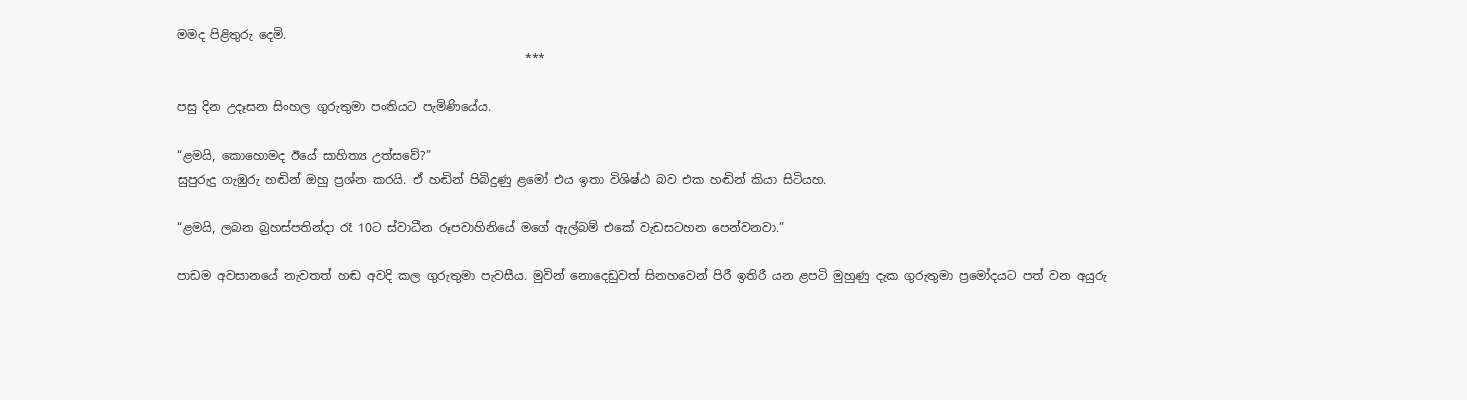මමද පිළිතුරු දෙමි.
                                                          ***

පසු දින උදෑසන සිංහල ගුරුතුමා පංතියට පැමිණියේය.

“ළමයි, කොහොමද ඊයේ සාහිත්‍ය උත්සවේ?”
සුපුරුදු ගැඹුරු හඬින් ඔහු ප්‍රශ්න කරයි. ඒ හඬින් පිබිදුණු ළමෝ එය ඉතා විශිෂ්ඨ බව එක හඬින් කියා සිටියහ.

“ළමයි, ලබන බ්‍රහස්පතින්දා රෑ 10ට ස්වාධීන රූපවාහිනියේ මගේ ඇල්බම් එකේ වැඩසටහන පෙන්වනවා.”

පාඩම අවසානයේ නැවතත් හඬ අවදි කල ගුරුතුමා පැවසීය. මුවින් නොදෙඩුවත් සිනහවෙන් පිරී ඉතිරී යන ළපටි මුහුණු දැක ගුරුතුමා ප්‍රමෝදයට පත් වන අයුරු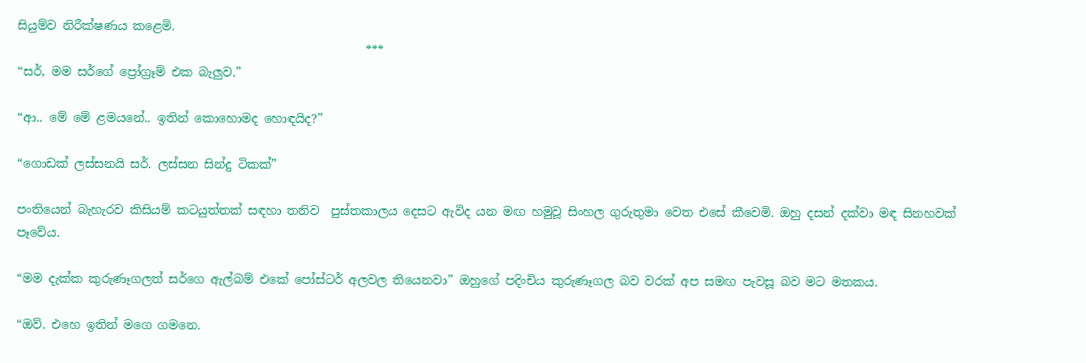සියුම්ව නිරීක්ෂණය කළෙමි.
                                                          ***
“සර්, මම සර්ගේ ප්‍රෝග්‍රෑම් එක බැලුව.”

“ආ.. මේ මේ ළමයනේ.. ඉතින් කොහොමද හොඳයිද?”

“ගොඩක් ලස්සනයි සර්. ලස්සන සින්දු ටිකක්”

පංතියෙන් බැහැරව කිසියම් කටයුත්තක් සඳහා තනිව  පුස්තකාලය දෙසට ඇවිද යන මඟ හමුවූ සිංහල ගුරුතුමා වෙත එසේ කීවෙමි. ඔහු දසන් දක්වා මඳ සිනහවක් පෑවේය.

“මම දැක්ක කුරුණෑගලත් සර්ගෙ ඇල්බම් එකේ පෝස්ටර් අලවල තියෙනවා” ඔහුගේ පදිංචිය කුරුණෑගල බව වරක් අප සමඟ පැවසූ බව මට මතකය.

“ඔව්. එහෙ ඉතින් මගෙ ගමනෙ.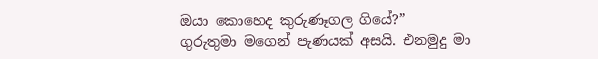ඔයා කොහෙද කුරුණෑගල ගියේ?”
ගුරුතුමා මගෙන් පැණයක් අසයි. එනමුදු මා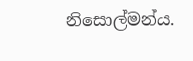නිසොල්මන්ය.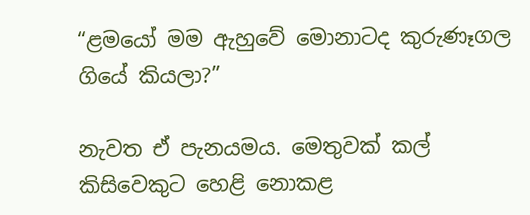“ළමයෝ මම ඇහුවේ මොනාටද කුරුණෑගල ගියේ කියලා?”

නැවත ඒ පැනයමය. මෙතුවක් කල් කිසිවෙකුට හෙළි නොකළ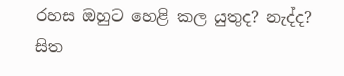රහස ඔහුට හෙළි කල යුතුද? නැද්ද? සිත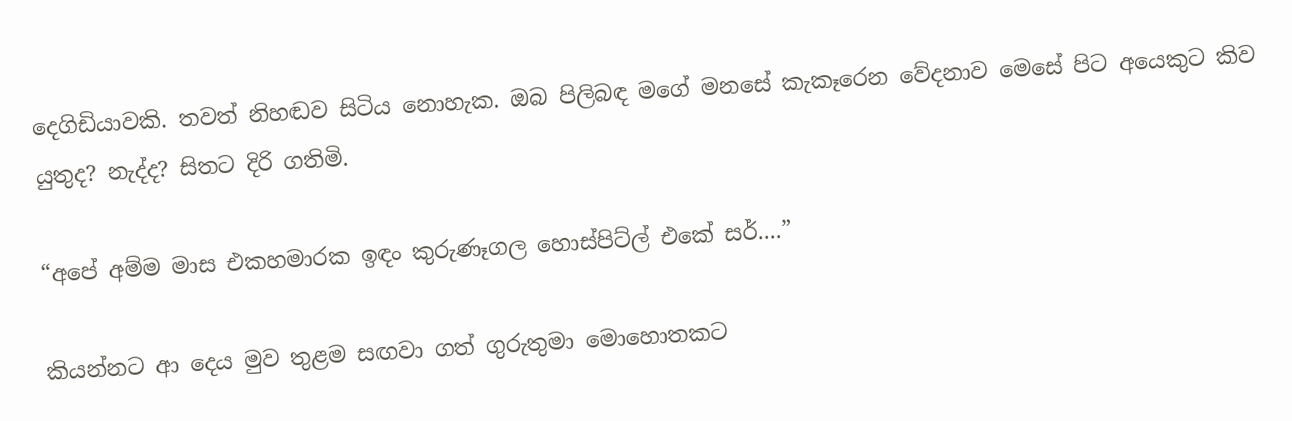දෙගිඩියාවකි. තවත් නිහඬව සිටිය නොහැක. ඔබ පිලිබඳ මගේ මනසේ කැකෑරෙන වේදනාව මෙසේ පිට අයෙකුට කිව යුතුද? නැද්ද? සිතට දිරි ගතිමි.

“අපේ අම්ම මාස එකහමාරක ඉඳං කුරුණෑගල හොස්පිට්ල් එකේ සර්....”

කියන්නට ආ දෙය මුව තුළම සඟවා ගත් ගුරුතුමා මොහොතකට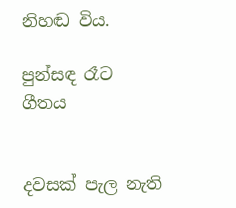නිහඬ විය.

පුන්සඳ රෑට ගීතය


දවසක් පැල නැති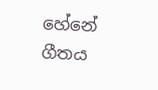හේනේ ගීතය